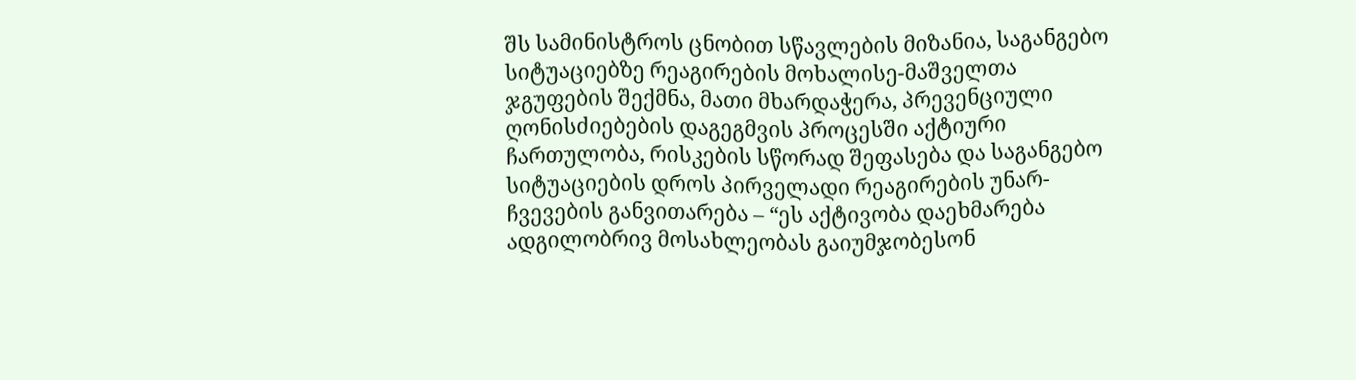შს სამინისტროს ცნობით სწავლების მიზანია, საგანგებო სიტუაციებზე რეაგირების მოხალისე-მაშველთა ჯგუფების შექმნა, მათი მხარდაჭერა, პრევენციული ღონისძიებების დაგეგმვის პროცესში აქტიური ჩართულობა, რისკების სწორად შეფასება და საგანგებო სიტუაციების დროს პირველადი რეაგირების უნარ-ჩვევების განვითარება – “ეს აქტივობა დაეხმარება ადგილობრივ მოსახლეობას გაიუმჯობესონ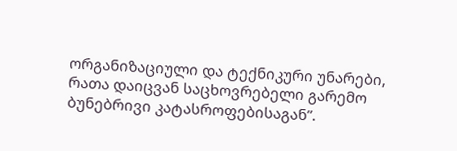ორგანიზაციული და ტექნიკური უნარები, რათა დაიცვან საცხოვრებელი გარემო ბუნებრივი კატასროფებისაგან”.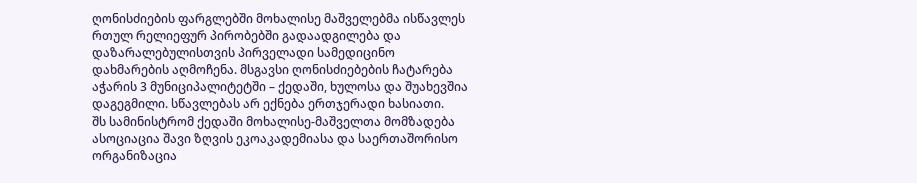ღონისძიების ფარგლებში მოხალისე მაშველებმა ისწავლეს რთულ რელიეფურ პირობებში გადაადგილება და დაზარალებულისთვის პირველადი სამედიცინო დახმარების აღმოჩენა. მსგავსი ღონისძიებების ჩატარება აჭარის 3 მუნიციპალიტეტში – ქედაში, ხულოსა და შუახევშია დაგეგმილი. სწავლებას არ ექნება ერთჯერადი ხასიათი.
შს სამინისტრომ ქედაში მოხალისე-მაშველთა მომზადება ასოციაცია შავი ზღვის ეკოაკადემიასა და საერთაშორისო ორგანიზაცია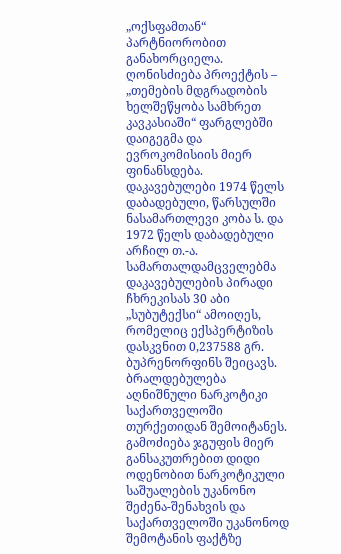„ოქსფამთან“ პარტნიორობით განახორციელა. ღონისძიება პროექტის – „თემების მდგრადობის ხელშეწყობა სამხრეთ კავკასიაში“ ფარგლებში დაიგეგმა და ევროკომისიის მიერ ფინანსდება.
დაკავებულები 1974 წელს დაბადებული, წარსულში ნასამართლევი კობა ს. და 1972 წელს დაბადებული არჩილ თ.-ა.
სამართალდამცველებმა დაკავებულების პირადი ჩხრეკისას 30 აბი „სუბუტექსი“ ამოიღეს, რომელიც ექსპერტიზის დასკვნით 0,237588 გრ. ბუპრენორფინს შეიცავს. ბრალდებულება აღნიშნული ნარკოტიკი საქართველოში თურქეთიდან შემოიტანეს.
გამოძიება ჯგუფის მიერ განსაკუთრებით დიდი ოდენობით ნარკოტიკული საშუალების უკანონო შეძენა-შენახვის და საქართველოში უკანონოდ შემოტანის ფაქტზე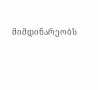მიმდინარეობს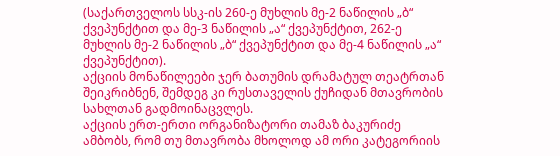(საქართველოს სსკ-ის 260-ე მუხლის მე-2 ნაწილის „ბ“ ქვეპუნქტით და მე-3 ნაწილის „ა“ ქვეპუნქტით, 262-ე მუხლის მე-2 ნაწილის „ბ“ ქვეპუნქტით და მე-4 ნაწილის „ა“ ქვეპუნქტით).
აქციის მონაწილეები ჯერ ბათუმის დრამატულ თეატრთან შეიკრიბნენ, შემდეგ კი რუსთაველის ქუჩიდან მთავრობის სახლთან გადმოინაცვლეს.
აქციის ერთ-ერთი ორგანიზატორი თამაზ ბაკურიძე ამბობს, რომ თუ მთავრობა მხოლოდ ამ ორი კატეგორიის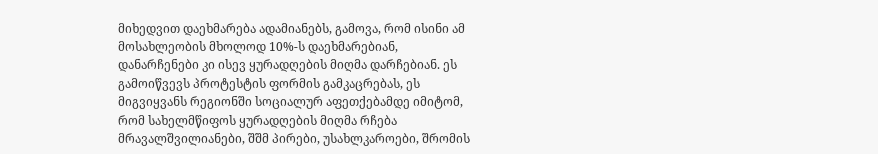მიხედვით დაეხმარება ადამიანებს, გამოვა, რომ ისინი ამ მოსახლეობის მხოლოდ 10%-ს დაეხმარებიან, დანარჩენები კი ისევ ყურადღების მიღმა დარჩებიან. ეს გამოიწვევს პროტესტის ფორმის გამკაცრებას, ეს მიგვიყვანს რეგიონში სოციალურ აფეთქებამდე იმიტომ, რომ სახელმწიფოს ყურადღების მიღმა რჩება მრავალშვილიანები, შშმ პირები, უსახლკაროები, შრომის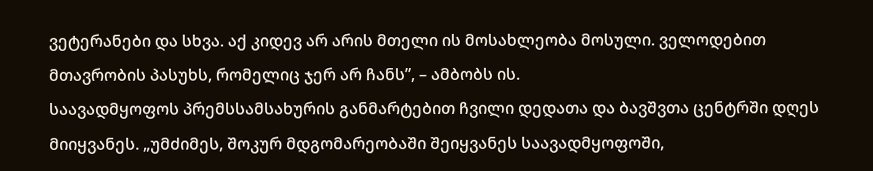ვეტერანები და სხვა. აქ კიდევ არ არის მთელი ის მოსახლეობა მოსული. ველოდებით მთავრობის პასუხს, რომელიც ჯერ არ ჩანს”, – ამბობს ის.
საავადმყოფოს პრემსსამსახურის განმარტებით ჩვილი დედათა და ბავშვთა ცენტრში დღეს მიიყვანეს. „უმძიმეს, შოკურ მდგომარეობაში შეიყვანეს საავადმყოფოში,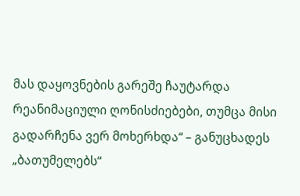მას დაყოვნების გარეშე ჩაუტარდა რეანიმაციული ღონისძიებები, თუმცა მისი გადარჩენა ვერ მოხერხდა“ – განუცხადეს „ბათუმელებს“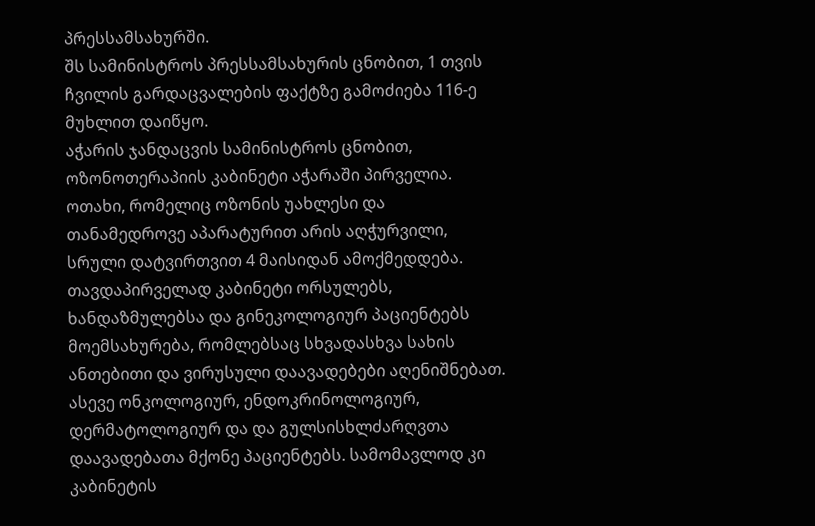პრესსამსახურში.
შს სამინისტროს პრესსამსახურის ცნობით, 1 თვის ჩვილის გარდაცვალების ფაქტზე გამოძიება 116-ე მუხლით დაიწყო.
აჭარის ჯანდაცვის სამინისტროს ცნობით, ოზონოთერაპიის კაბინეტი აჭარაში პირველია. ოთახი, რომელიც ოზონის უახლესი და თანამედროვე აპარატურით არის აღჭურვილი, სრული დატვირთვით 4 მაისიდან ამოქმედდება.
თავდაპირველად კაბინეტი ორსულებს, ხანდაზმულებსა და გინეკოლოგიურ პაციენტებს მოემსახურება, რომლებსაც სხვადასხვა სახის ანთებითი და ვირუსული დაავადებები აღენიშნებათ. ასევე ონკოლოგიურ, ენდოკრინოლოგიურ, დერმატოლოგიურ და და გულსისხლძარღვთა დაავადებათა მქონე პაციენტებს. სამომავლოდ კი კაბინეტის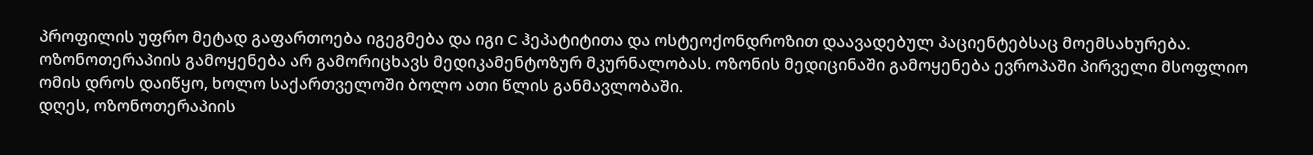პროფილის უფრო მეტად გაფართოება იგეგმება და იგი C ჰეპატიტითა და ოსტეოქონდროზით დაავადებულ პაციენტებსაც მოემსახურება.
ოზონოთერაპიის გამოყენება არ გამორიცხავს მედიკამენტოზურ მკურნალობას. ოზონის მედიცინაში გამოყენება ევროპაში პირველი მსოფლიო ომის დროს დაიწყო, ხოლო საქართველოში ბოლო ათი წლის განმავლობაში.
დღეს, ოზონოთერაპიის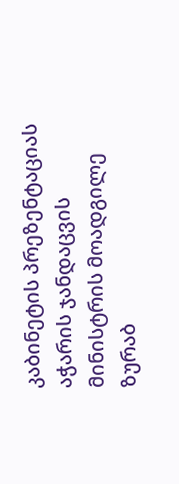კაბინეტის პრეზენტაციას აჭარის ჯანდაცვის მინისტრის მოადგილე ზურაბ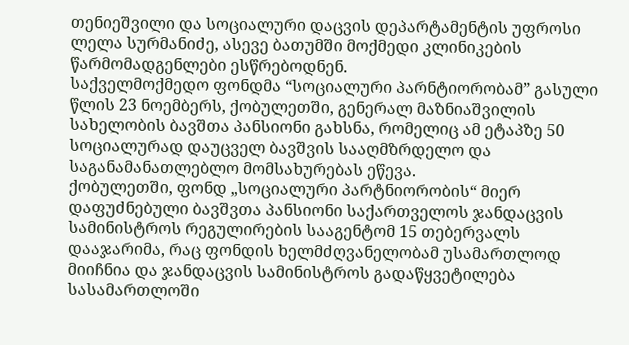თენიეშვილი და სოციალური დაცვის დეპარტამენტის უფროსი ლელა სურმანიძე, ასევე ბათუმში მოქმედი კლინიკების წარმომადგენლები ესწრებოდნენ.
საქველმოქმედო ფონდმა “სოციალური პარნტიორობამ” გასული წლის 23 ნოემბერს, ქობულეთში, გენერალ მაზნიაშვილის სახელობის ბავშთა პანსიონი გახსნა, რომელიც ამ ეტაპზე 50 სოციალურად დაუცველ ბავშვის სააღმზრდელო და საგანამანათლებლო მომსახურებას ეწევა.
ქობულეთში, ფონდ „სოციალური პარტნიორობის“ მიერ დაფუძნებული ბავშვთა პანსიონი საქართველოს ჯანდაცვის სამინისტროს რეგულირების სააგენტომ 15 თებერვალს დააჯარიმა, რაც ფონდის ხელმძღვანელობამ უსამართლოდ მიიჩნია და ჯანდაცვის სამინისტროს გადაწყვეტილება სასამართლოში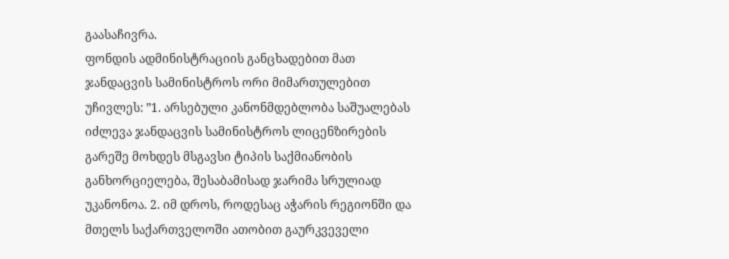გაასაჩივრა.
ფონდის ადმინისტრაციის განცხადებით მათ ჯანდაცვის სამინისტროს ორი მიმართულებით უჩივლეს: ”1. არსებული კანონმდებლობა საშუალებას იძლევა ჯანდაცვის სამინისტროს ლიცენზირების გარეშე მოხდეს მსგავსი ტიპის საქმიანობის განხორციელება, შესაბამისად ჯარიმა სრულიად უკანონოა. 2. იმ დროს, როდესაც აჭარის რეგიონში და მთელს საქართველოში ათობით გაურკვეველი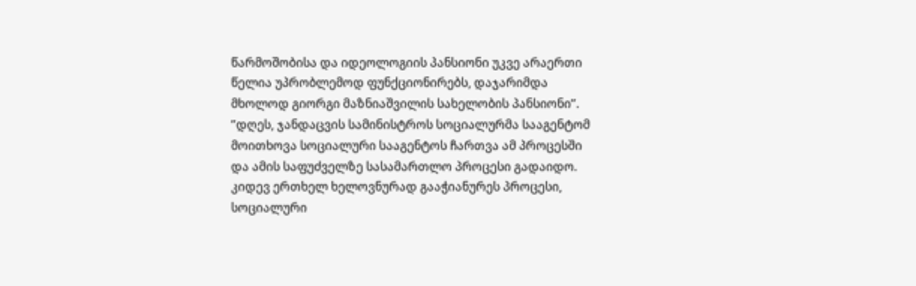წარმოშობისა და იდეოლოგიის პანსიონი უკვე არაერთი წელია უპრობლემოდ ფუნქციონირებს, დაჯარიმდა მხოლოდ გიორგი მაზნიაშვილის სახელობის პანსიონი”.
”დღეს, ჯანდაცვის სამინისტროს სოციალურმა სააგენტომ მოითხოვა სოციალური სააგენტოს ჩართვა ამ პროცესში და ამის საფუძველზე სასამართლო პროცესი გადაიდო. კიდევ ერთხელ ხელოვნურად გააჭიანურეს პროცესი, სოციალური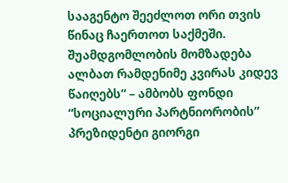სააგენტო შეეძლოთ ორი თვის წინაც ჩაერთოთ საქმეში. შუამდგომლობის მომზადება ალბათ რამდენიმე კვირას კიდევ წაიღებს” – ამბობს ფონდი “სოციალური პარტნიორობის” პრეზიდენტი გიორგი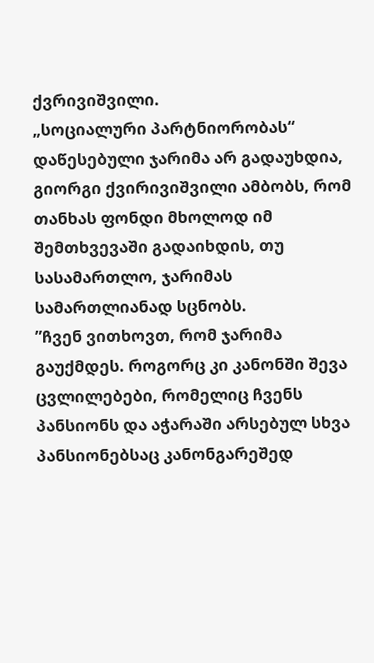ქვრივიშვილი.
„სოციალური პარტნიორობას“ დაწესებული ჯარიმა არ გადაუხდია, გიორგი ქვირივიშვილი ამბობს, რომ თანხას ფონდი მხოლოდ იმ შემთხვევაში გადაიხდის, თუ სასამართლო, ჯარიმას სამართლიანად სცნობს.
”ჩვენ ვითხოვთ, რომ ჯარიმა გაუქმდეს. როგორც კი კანონში შევა ცვლილებები, რომელიც ჩვენს პანსიონს და აჭარაში არსებულ სხვა პანსიონებსაც კანონგარეშედ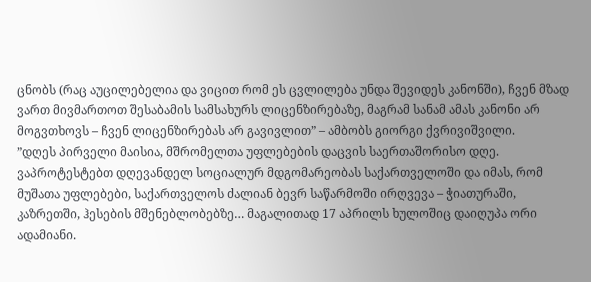ცნობს (რაც აუცილებელია და ვიცით რომ ეს ცვლილება უნდა შევიდეს კანონში), ჩვენ მზად ვართ მივმართოთ შესაბამის სამსახურს ლიცენზირებაზე, მაგრამ სანამ ამას კანონი არ მოგვთხოვს – ჩვენ ლიცენზირებას არ გავივლით” – ამბობს გიორგი ქვრივიშვილი.
”დღეს პირველი მაისია, მშრომელთა უფლებების დაცვის საერთაშორისო დღე. ვაპროტესტებთ დღევანდელ სოციალურ მდგომარეობას საქართველოში და იმას, რომ მუშათა უფლებები, საქართველოს ძალიან ბევრ საწარმოში ირღვევა – ჭიათურაში, კაზრეთში, ჰესების მშენებლობებზე… მაგალითად 17 აპრილს ხულოშიც დაიღუპა ორი ადამიანი.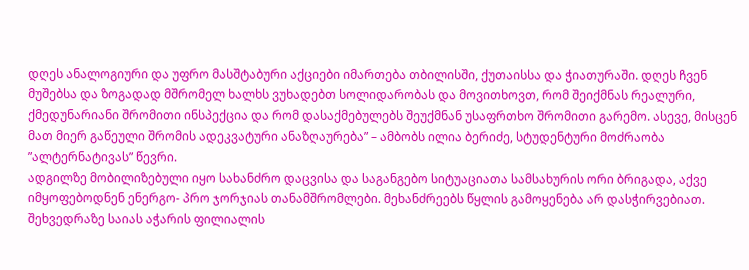დღეს ანალოგიური და უფრო მასშტაბური აქციები იმართება თბილისში, ქუთაისსა და ჭიათურაში. დღეს ჩვენ მუშებსა და ზოგადად მშრომელ ხალხს ვუხადებთ სოლიდარობას და მოვითხოვთ, რომ შეიქმნას რეალური, ქმედუნარიანი შრომითი ინსპექცია და რომ დასაქმებულებს შეუქმნან უსაფრთხო შრომითი გარემო. ასევე, მისცენ მათ მიერ გაწეული შრომის ადეკვატური ანაზღაურება” – ამბობს ილია ბერიძე, სტუდენტური მოძრაობა ”ალტერნატივას” წევრი.
ადგილზე მობილიზებული იყო სახანძრო დაცვისა და საგანგებო სიტუაციათა სამსახურის ორი ბრიგადა, აქვე იმყოფებოდნენ ენერგო- პრო ჯორჯიას თანამშრომლები. მეხანძრეებს წყლის გამოყენება არ დასჭირვებიათ.
შეხვედრაზე საიას აჭარის ფილიალის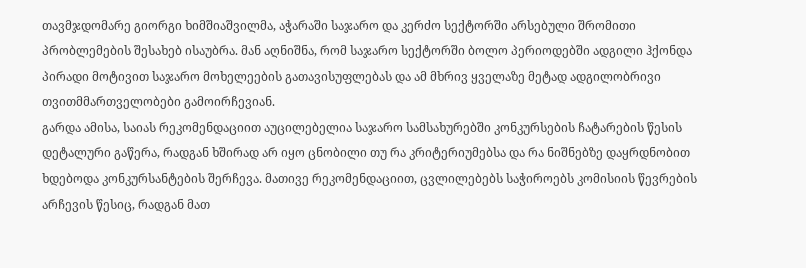თავმჯდომარე გიორგი ხიმშიაშვილმა, აჭარაში საჯარო და კერძო სექტორში არსებული შრომითი პრობლემების შესახებ ისაუბრა. მან აღნიშნა, რომ საჯარო სექტორში ბოლო პერიოდებში ადგილი ჰქონდა პირადი მოტივით საჯარო მოხელეების გათავისუფლებას და ამ მხრივ ყველაზე მეტად ადგილობრივი თვითმმართველობები გამოირჩევიან.
გარდა ამისა, საიას რეკომენდაციით აუცილებელია საჯარო სამსახურებში კონკურსების ჩატარების წესის დეტალური გაწერა, რადგან ხშირად არ იყო ცნობილი თუ რა კრიტერიუმებსა და რა ნიშნებზე დაყრდნობით ხდებოდა კონკურსანტების შერჩევა. მათივე რეკომენდაციით, ცვლილებებს საჭიროებს კომისიის წევრების არჩევის წესიც, რადგან მათ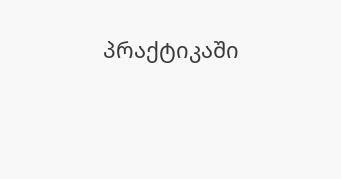პრაქტიკაში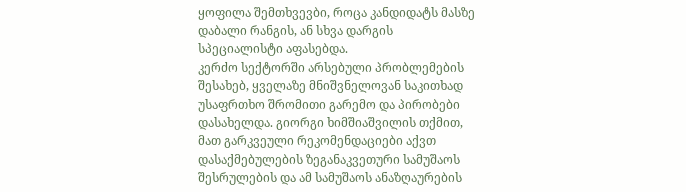ყოფილა შემთხვევბი, როცა კანდიდატს მასზე დაბალი რანგის, ან სხვა დარგის სპეციალისტი აფასებდა.
კერძო სექტორში არსებული პრობლემების შესახებ, ყველაზე მნიშვნელოვან საკითხად უსაფრთხო შრომითი გარემო და პირობები დასახელდა. გიორგი ხიმშიაშვილის თქმით, მათ გარკვეული რეკომენდაციები აქვთ დასაქმებულების ზეგანაკვეთური სამუშაოს შესრულების და ამ სამუშაოს ანაზღაურების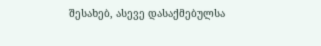შესახებ, ასევე დასაქმებულსა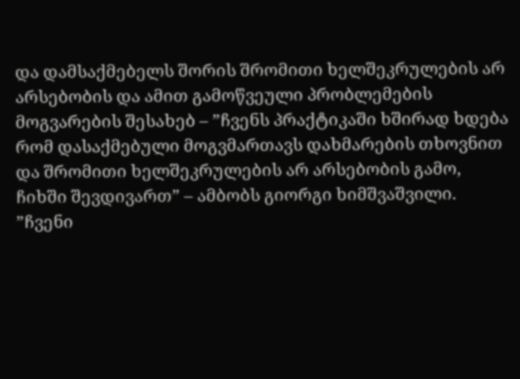და დამსაქმებელს შორის შრომითი ხელშეკრულების არ არსებობის და ამით გამოწვეული პრობლემების მოგვარების შესახებ – ”ჩვენს პრაქტიკაში ხშირად ხდება რომ დასაქმებული მოგვმართავს დახმარების თხოვნით და შრომითი ხელშეკრულების არ არსებობის გამო, ჩიხში შევდივართ” – ამბობს გიორგი ხიმშვაშვილი.
”ჩვენი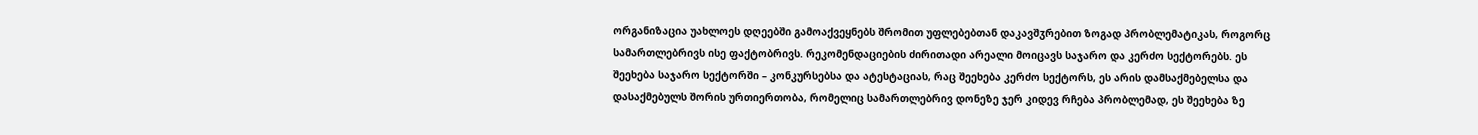ორგანიზაცია უახლოეს დღეებში გამოაქვეყნებს შრომით უფლებებთან დაკავშჳრებით ზოგად პრობლემატიკას, როგორც სამართლებრივს ისე ფაქტობრივს. რეკომენდაციების ძირითადი არეალი მოიცავს საჯარო და კერძო სექტორებს. ეს შეეხება საჯარო სექტორში – კონკურსებსა და ატესტაციას, რაც შეეხება კერძო სექტორს, ეს არის დამსაქმებელსა და დასაქმებულს შორის ურთიერთობა, რომელიც სამართლებრივ დონეზე ჯერ კიდევ რჩება პრობლემად, ეს შეეხება ზე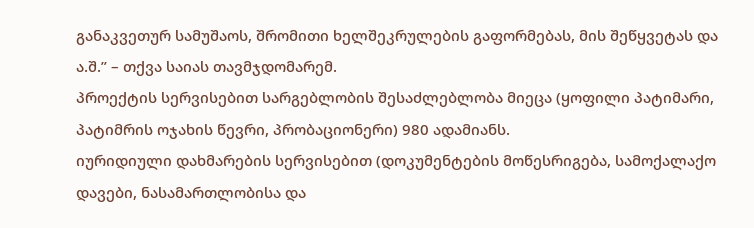განაკვეთურ სამუშაოს, შრომითი ხელშეკრულების გაფორმებას, მის შეწყვეტას და ა.შ.” – თქვა საიას თავმჯდომარემ.
პროექტის სერვისებით სარგებლობის შესაძლებლობა მიეცა (ყოფილი პატიმარი, პატიმრის ოჯახის წევრი, პრობაციონერი) 980 ადამიანს.
იურიდიული დახმარების სერვისებით (დოკუმენტების მოწესრიგება, სამოქალაქო დავები, ნასამართლობისა და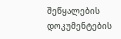შეწყალების დოკუმენტების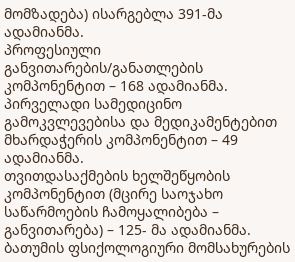მომზადება) ისარგებლა 391-მა ადამიანმა.
პროფესიული განვითარების/განათლების კომპონენტით – 168 ადამიანმა.
პირველადი სამედიცინო გამოკვლევებისა და მედიკამენტებით მხარდაჭერის კომპონენტით – 49 ადამიანმა.
თვითდასაქმების ხელშეწყობის კომპონენტით (მცირე საოჯახო საწარმოების ჩამოყალიბება – განვითარება) – 125- მა ადამიანმა.
ბათუმის ფსიქოლოგიური მომსახურების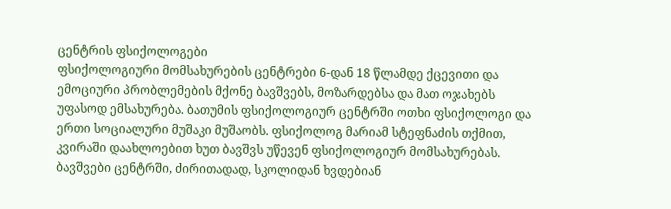ცენტრის ფსიქოლოგები
ფსიქოლოგიური მომსახურების ცენტრები 6-დან 18 წლამდე ქცევითი და ემოციური პრობლემების მქონე ბავშვებს, მოზარდებსა და მათ ოჯახებს უფასოდ ემსახურება. ბათუმის ფსიქოლოგიურ ცენტრში ოთხი ფსიქოლოგი და ერთი სოციალური მუშაკი მუშაობს. ფსიქოლოგ მარიამ სტეფნაძის თქმით, კვირაში დაახლოებით ხუთ ბავშვს უწევენ ფსიქოლოგიურ მომსახურებას. ბავშვები ცენტრში, ძირითადად, სკოლიდან ხვდებიან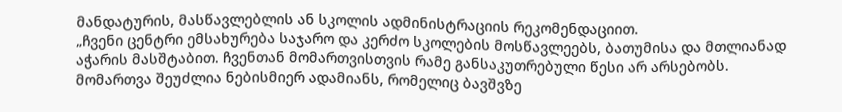მანდატურის, მასწავლებლის ან სკოლის ადმინისტრაციის რეკომენდაციით.
„ჩვენი ცენტრი ემსახურება საჯარო და კერძო სკოლების მოსწავლეებს, ბათუმისა და მთლიანად აჭარის მასშტაბით. ჩვენთან მომართვისთვის რამე განსაკუთრებული წესი არ არსებობს. მომართვა შეუძლია ნებისმიერ ადამიანს, რომელიც ბავშვზე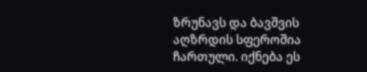ზრუნავს და ბავშვის აღზრდის სფეროშია ჩართული. იქნება ეს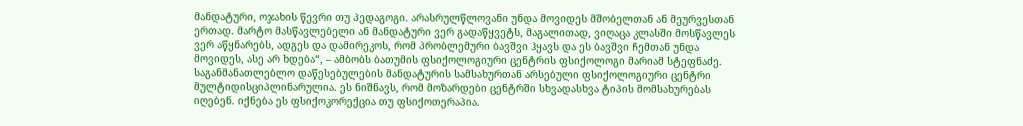მანდატური, ოჯახის წევრი თუ პედაგოგი. არასრულწლოვანი უნდა მოვიდეს მშობელთან ან მეურვესთან ერთად. მარტო მასწავლებელი ან მანდატური ვერ გადაწყვეტს, მაგალითად, ვიღაცა კლასში მოსწავლეს ვერ აწყნარებს, ადგეს და დამირეკოს, რომ პრობლემური ბავშვი ჰყავს და ეს ბავშვი ჩემთან უნდა მოვიდეს, ასე არ ხდება“, – ამბობს ბათუმის ფსიქოლოგიური ცენტრის ფსიქოლოგი მარიამ სტეფნაძე.
საგანმანათლებლო დაწესებულების მანდატურის სამსახურთან არსებული ფსიქოლოგიური ცენტრი მულტიდისციპლინარულია. ეს ნიშნავს, რომ მოზარდები ცენტრში სხვადასხვა ტიპის მომსახურებას იღებენ. იქნება ეს ფსიქოკორექცია თუ ფსიქოთერაპია.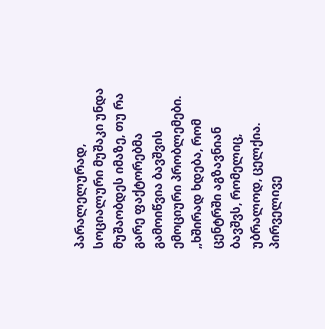პარალელურად, სოციალური მუშაკი უნდა მუშაობდეს იმაზე, თუ რა გარე ფაქტორებმა გამოიწვია ბავშვის ემოციური პრობლემები.
„ხშირად ხდება, რომ ცენტრში აგზავნიან ბავშვს, რომელიც, უბრალოდ, ცელქია. პირველივე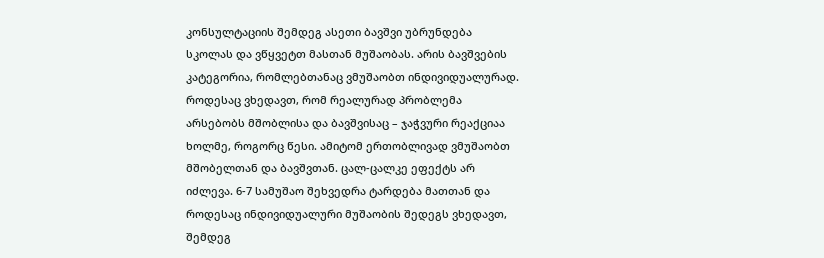კონსულტაციის შემდეგ ასეთი ბავშვი უბრუნდება სკოლას და ვწყვეტთ მასთან მუშაობას. არის ბავშვების კატეგორია, რომლებთანაც ვმუშაობთ ინდივიდუალურად. როდესაც ვხედავთ, რომ რეალურად პრობლემა არსებობს მშობლისა და ბავშვისაც – ჯაჭვური რეაქციაა ხოლმე, როგორც წესი. ამიტომ ერთობლივად ვმუშაობთ მშობელთან და ბავშვთან. ცალ-ცალკე ეფექტს არ იძლევა. 6-7 სამუშაო შეხვედრა ტარდება მათთან და როდესაც ინდივიდუალური მუშაობის შედეგს ვხედავთ, შემდეგ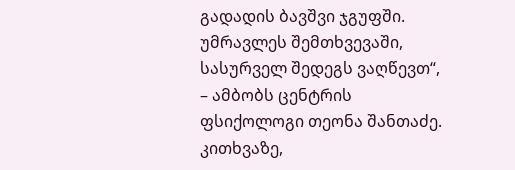გადადის ბავშვი ჯგუფში. უმრავლეს შემთხვევაში, სასურველ შედეგს ვაღწევთ“, – ამბობს ცენტრის ფსიქოლოგი თეონა შანთაძე.
კითხვაზე,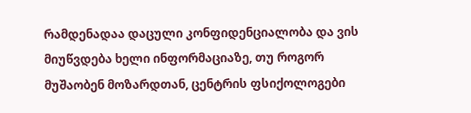რამდენადაა დაცული კონფიდენციალობა და ვის მიუწვდება ხელი ინფორმაციაზე, თუ როგორ მუშაობენ მოზარდთან, ცენტრის ფსიქოლოგები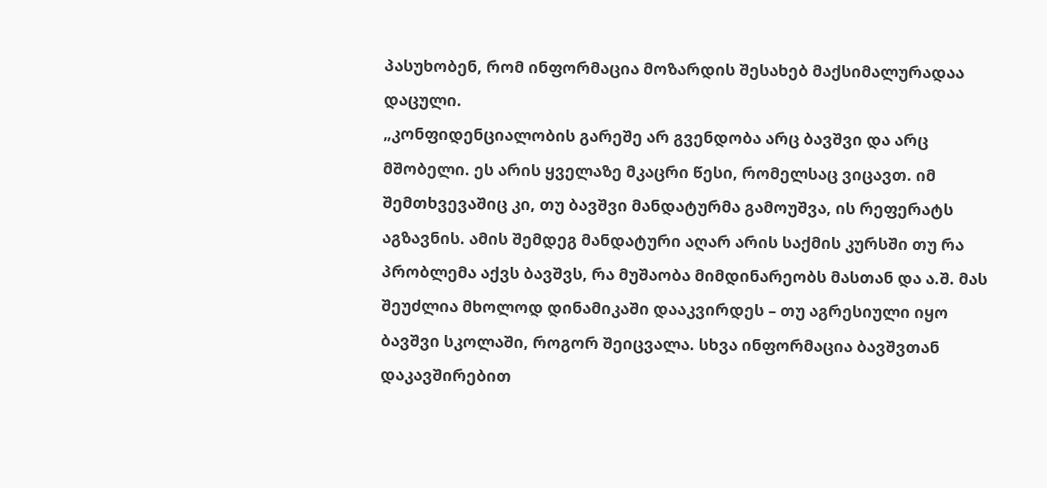პასუხობენ, რომ ინფორმაცია მოზარდის შესახებ მაქსიმალურადაა დაცული.
„კონფიდენციალობის გარეშე არ გვენდობა არც ბავშვი და არც მშობელი. ეს არის ყველაზე მკაცრი წესი, რომელსაც ვიცავთ. იმ შემთხვევაშიც კი, თუ ბავშვი მანდატურმა გამოუშვა, ის რეფერატს აგზავნის. ამის შემდეგ მანდატური აღარ არის საქმის კურსში თუ რა პრობლემა აქვს ბავშვს, რა მუშაობა მიმდინარეობს მასთან და ა.შ. მას შეუძლია მხოლოდ დინამიკაში დააკვირდეს – თუ აგრესიული იყო ბავშვი სკოლაში, როგორ შეიცვალა. სხვა ინფორმაცია ბავშვთან დაკავშირებით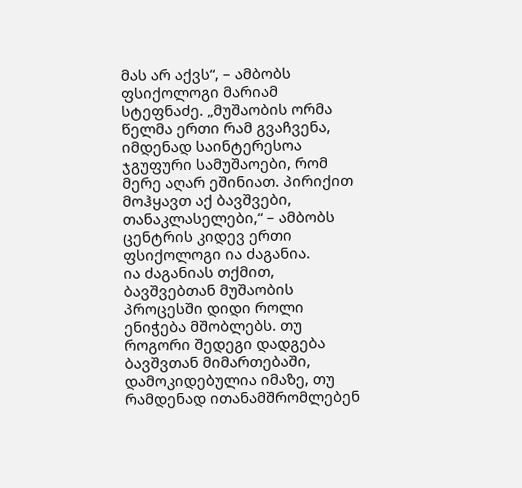მას არ აქვს“, – ამბობს ფსიქოლოგი მარიამ სტეფნაძე. „მუშაობის ორმა წელმა ერთი რამ გვაჩვენა, იმდენად საინტერესოა ჯგუფური სამუშაოები, რომ მერე აღარ ეშინიათ. პირიქით მოჰყავთ აქ ბავშვები, თანაკლასელები,“ – ამბობს ცენტრის კიდევ ერთი ფსიქოლოგი ია ძაგანია.
ია ძაგანიას თქმით, ბავშვებთან მუშაობის პროცესში დიდი როლი ენიჭება მშობლებს. თუ როგორი შედეგი დადგება ბავშვთან მიმართებაში, დამოკიდებულია იმაზე, თუ რამდენად ითანამშრომლებენ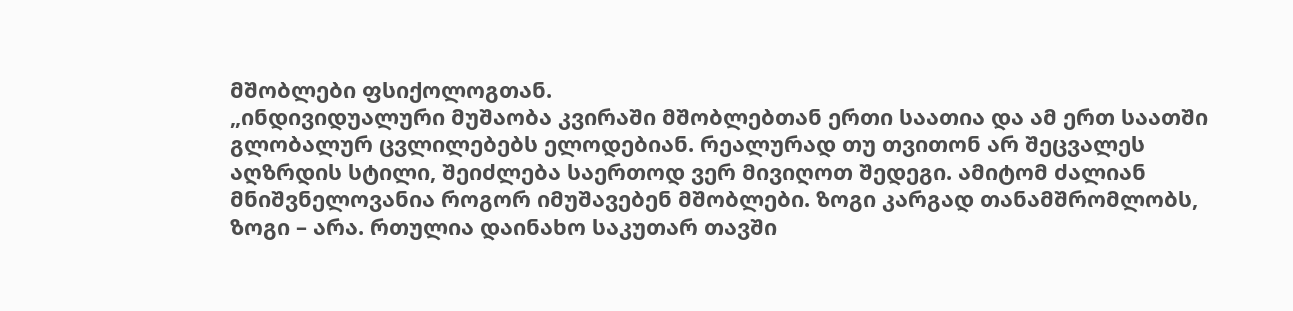მშობლები ფსიქოლოგთან.
„ინდივიდუალური მუშაობა კვირაში მშობლებთან ერთი საათია და ამ ერთ საათში გლობალურ ცვლილებებს ელოდებიან. რეალურად თუ თვითონ არ შეცვალეს აღზრდის სტილი, შეიძლება საერთოდ ვერ მივიღოთ შედეგი. ამიტომ ძალიან მნიშვნელოვანია როგორ იმუშავებენ მშობლები. ზოგი კარგად თანამშრომლობს, ზოგი – არა. რთულია დაინახო საკუთარ თავში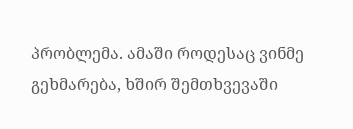პრობლემა. ამაში როდესაც ვინმე გეხმარება, ხშირ შემთხვევაში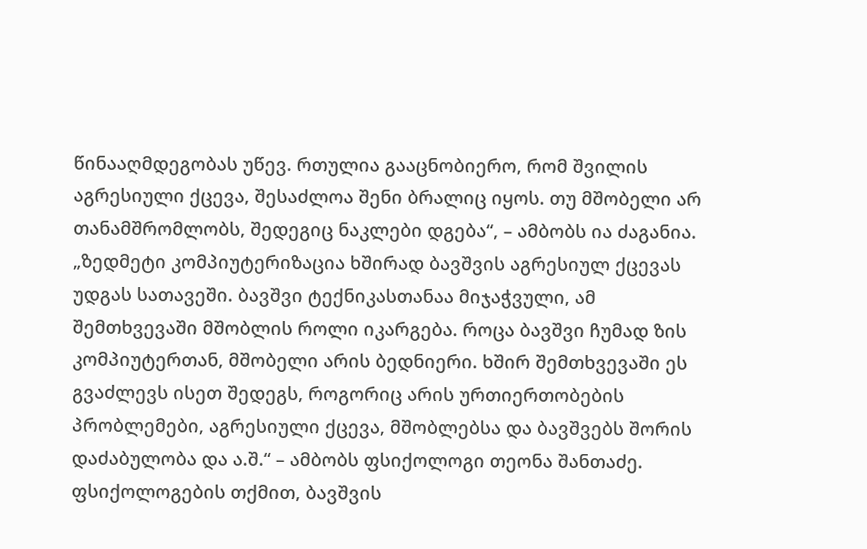წინააღმდეგობას უწევ. რთულია გააცნობიერო, რომ შვილის აგრესიული ქცევა, შესაძლოა შენი ბრალიც იყოს. თუ მშობელი არ თანამშრომლობს, შედეგიც ნაკლები დგება“, – ამბობს ია ძაგანია.
„ზედმეტი კომპიუტერიზაცია ხშირად ბავშვის აგრესიულ ქცევას უდგას სათავეში. ბავშვი ტექნიკასთანაა მიჯაჭვული, ამ შემთხვევაში მშობლის როლი იკარგება. როცა ბავშვი ჩუმად ზის კომპიუტერთან, მშობელი არის ბედნიერი. ხშირ შემთხვევაში ეს გვაძლევს ისეთ შედეგს, როგორიც არის ურთიერთობების პრობლემები, აგრესიული ქცევა, მშობლებსა და ბავშვებს შორის დაძაბულობა და ა.შ.“ – ამბობს ფსიქოლოგი თეონა შანთაძე.
ფსიქოლოგების თქმით, ბავშვის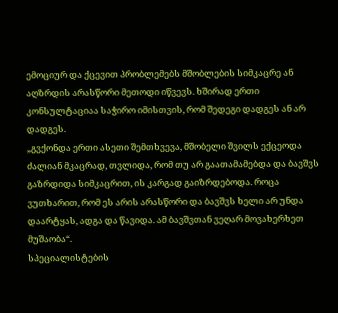ემოციურ და ქცევით პრობლემებს მშობლების სიმკაცრე ან აღზრდის არასწორი მეთოდი იწვევს. ხშირად ერთი კონსულტაციაა საჭირო იმისთვის, რომ შედეგი დადგეს ან არ დადგეს.
„გვქონდა ერთი ასეთი შემთხვევა, მშობელი შვილს ექცეოდა ძალიან მკაცრად, თვლიდა, რომ თუ არ გაათამამებდა და ბავშვს გაზრდიდა სიმკაცრით, ის კარგად გაიზრდებოდა. როცა ვუთხარით, რომ ეს არის არასწორი და ბავშვს ხელი არ უნდა დაარტყას, ადგა და წავიდა. ამ ბავშვთან ვეღარ მოვახერხეთ მუშაობა“.
სპეციალისტების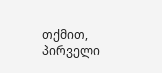თქმით, პირველი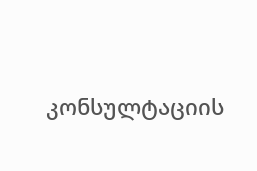კონსულტაციის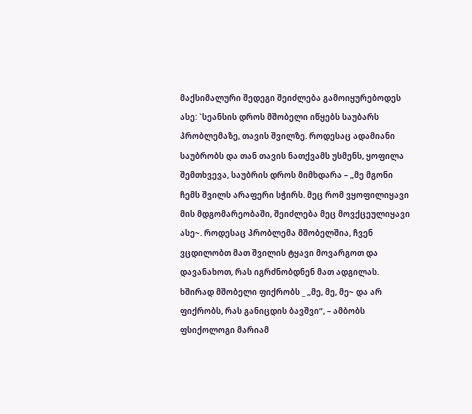მაქსიმალური შედეგი შეიძლება გამოიყურებოდეს ასე: `სეანსის დროს მშობელი იწყებს საუბარს პრობლემაზე, თავის შვილზე. როდესაც ადამიანი საუბრობს და თან თავის ნათქვამს უსმენს, ყოფილა შემთხვევა, საუბრის დროს მიმხდარა – „მე მგონი ჩემს შვილს არაფერი სჭირს. მეც რომ ვყოფილიყავი მის მდგომარეობაში, შეიძლება მეც მოვქცეულიყავი ასე~. როდესაც პრობლემა მშობელშია, ჩვენ ვცდილობთ მათ შვილის ტყავი მოვარგოთ და დავანახოთ, რას იგრძნობდნენ მათ ადგილას. ხშირად მშობელი ფიქრობს _ „მე, მე, მე~ და არ ფიქრობს, რას განიცდის ბავშვი“, – ამბობს ფსიქოლოგი მარიამ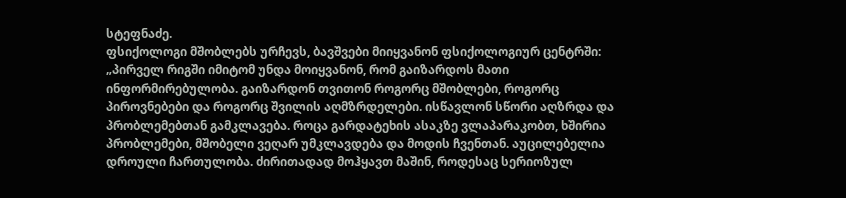სტეფნაძე.
ფსიქოლოგი მშობლებს ურჩევს, ბავშვები მიიყვანონ ფსიქოლოგიურ ცენტრში:
„პირველ რიგში იმიტომ უნდა მოიყვანონ, რომ გაიზარდოს მათი ინფორმირებულობა. გაიზარდონ თვითონ როგორც მშობლები, როგორც პიროვნებები და როგორც შვილის აღმზრდელები. ისწავლონ სწორი აღზრდა და პრობლემებთან გამკლავება. როცა გარდატეხის ასაკზე ვლაპარაკობთ, ხშირია პრობლემები, მშობელი ვეღარ უმკლავდება და მოდის ჩვენთან. აუცილებელია დროული ჩართულობა. ძირითადად მოჰყავთ მაშინ, როდესაც სერიოზულ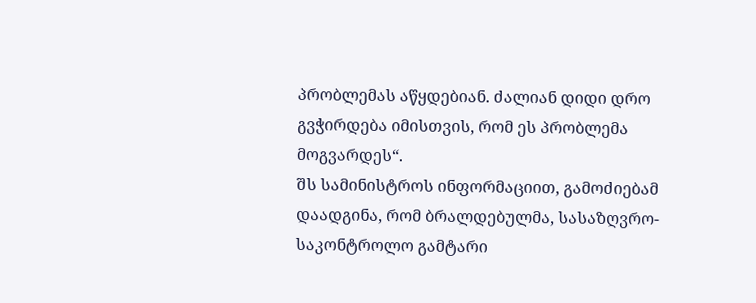პრობლემას აწყდებიან. ძალიან დიდი დრო გვჭირდება იმისთვის, რომ ეს პრობლემა მოგვარდეს“.
შს სამინისტროს ინფორმაციით, გამოძიებამ დაადგინა, რომ ბრალდებულმა, სასაზღვრო-საკონტროლო გამტარი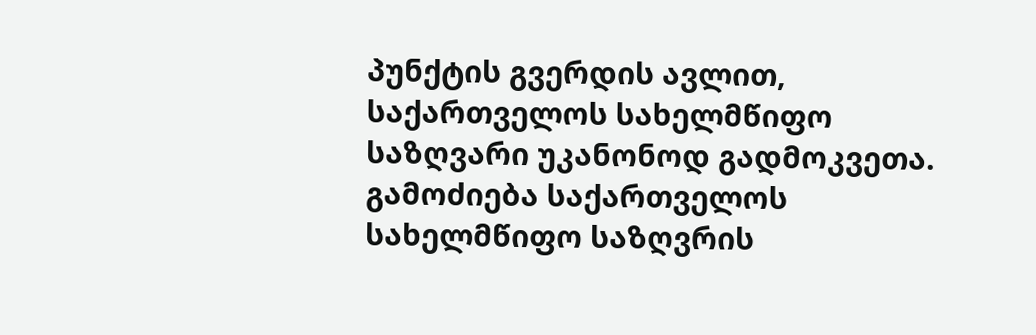პუნქტის გვერდის ავლით, საქართველოს სახელმწიფო საზღვარი უკანონოდ გადმოკვეთა.
გამოძიება საქართველოს სახელმწიფო საზღვრის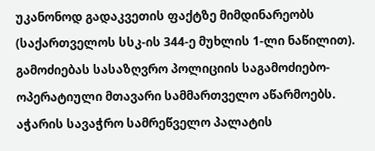უკანონოდ გადაკვეთის ფაქტზე მიმდინარეობს (საქართველოს სსკ-ის 344-ე მუხლის 1-ლი ნაწილით). გამოძიებას სასაზღვრო პოლიციის საგამოძიებო-ოპერატიული მთავარი სამმართველო აწარმოებს.
აჭარის სავაჭრო სამრეწველო პალატის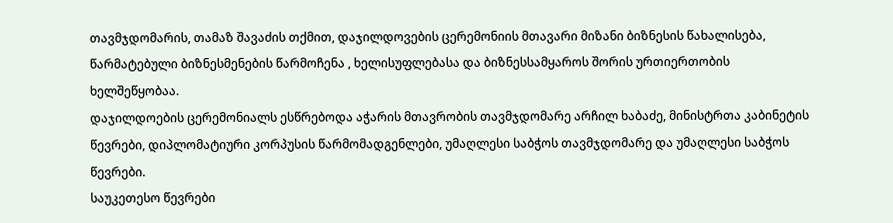თავმჯდომარის, თამაზ შავაძის თქმით, დაჯილდოვების ცერემონიის მთავარი მიზანი ბიზნესის წახალისება, წარმატებული ბიზნესმენების წარმოჩენა , ხელისუფლებასა და ბიზნესსამყაროს შორის ურთიერთობის ხელშეწყობაა.
დაჯილდოების ცერემონიალს ესწრებოდა აჭარის მთავრობის თავმჯდომარე არჩილ ხაბაძე, მინისტრთა კაბინეტის წევრები, დიპლომატიური კორპუსის წარმომადგენლები, უმაღლესი საბჭოს თავმჯდომარე და უმაღლესი საბჭოს წევრები.
საუკეთესო წევრები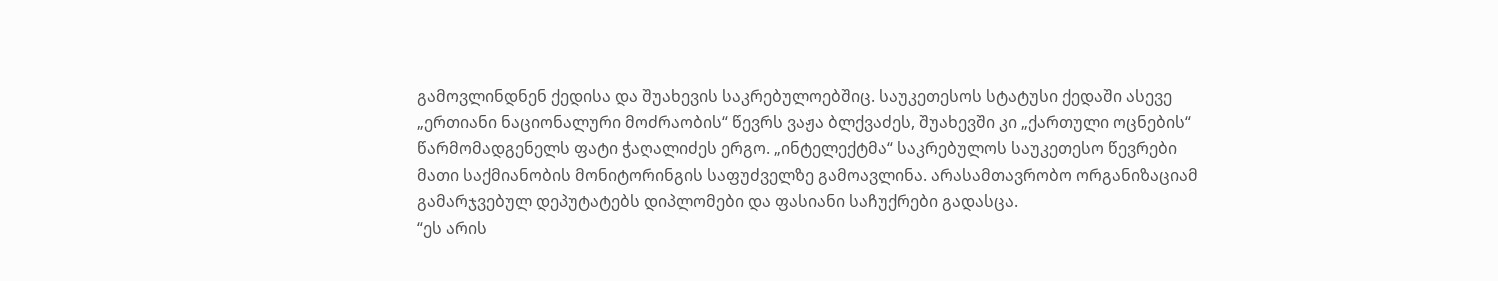გამოვლინდნენ ქედისა და შუახევის საკრებულოებშიც. საუკეთესოს სტატუსი ქედაში ასევე „ერთიანი ნაციონალური მოძრაობის“ წევრს ვაჟა ბლქვაძეს, შუახევში კი „ქართული ოცნების“ წარმომადგენელს ფატი ჭაღალიძეს ერგო. „ინტელექტმა“ საკრებულოს საუკეთესო წევრები მათი საქმიანობის მონიტორინგის საფუძველზე გამოავლინა. არასამთავრობო ორგანიზაციამ გამარჯვებულ დეპუტატებს დიპლომები და ფასიანი საჩუქრები გადასცა.
“ეს არის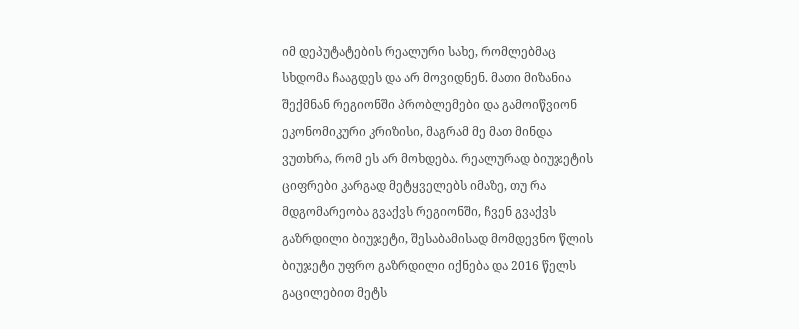იმ დეპუტატების რეალური სახე, რომლებმაც სხდომა ჩააგდეს და არ მოვიდნენ. მათი მიზანია შექმნან რეგიონში პრობლემები და გამოიწვიონ ეკონომიკური კრიზისი, მაგრამ მე მათ მინდა ვუთხრა, რომ ეს არ მოხდება. რეალურად ბიუჯეტის ციფრები კარგად მეტყველებს იმაზე, თუ რა მდგომარეობა გვაქვს რეგიონში, ჩვენ გვაქვს გაზრდილი ბიუჯეტი, შესაბამისად მომდევნო წლის ბიუჯეტი უფრო გაზრდილი იქნება და 2016 წელს გაცილებით მეტს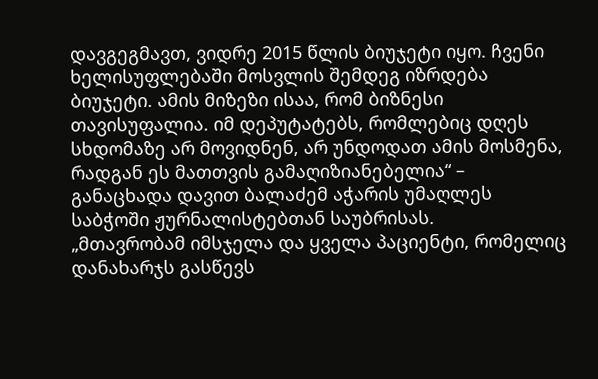დავგეგმავთ, ვიდრე 2015 წლის ბიუჯეტი იყო. ჩვენი ხელისუფლებაში მოსვლის შემდეგ იზრდება ბიუჯეტი. ამის მიზეზი ისაა, რომ ბიზნესი თავისუფალია. იმ დეპუტატებს, რომლებიც დღეს სხდომაზე არ მოვიდნენ, არ უნდოდათ ამის მოსმენა, რადგან ეს მათთვის გამაღიზიანებელია“ – განაცხადა დავით ბალაძემ აჭარის უმაღლეს საბჭოში ჟურნალისტებთან საუბრისას.
„მთავრობამ იმსჯელა და ყველა პაციენტი, რომელიც დანახარჯს გასწევს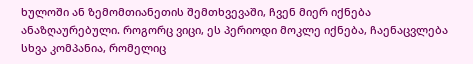ხულოში ან ზემომთიანეთის შემთხვევაში, ჩვენ მიერ იქნება ანაზღაურებული. როგორც ვიცი, ეს პერიოდი მოკლე იქნება, ჩაენაცვლება სხვა კომპანია, რომელიც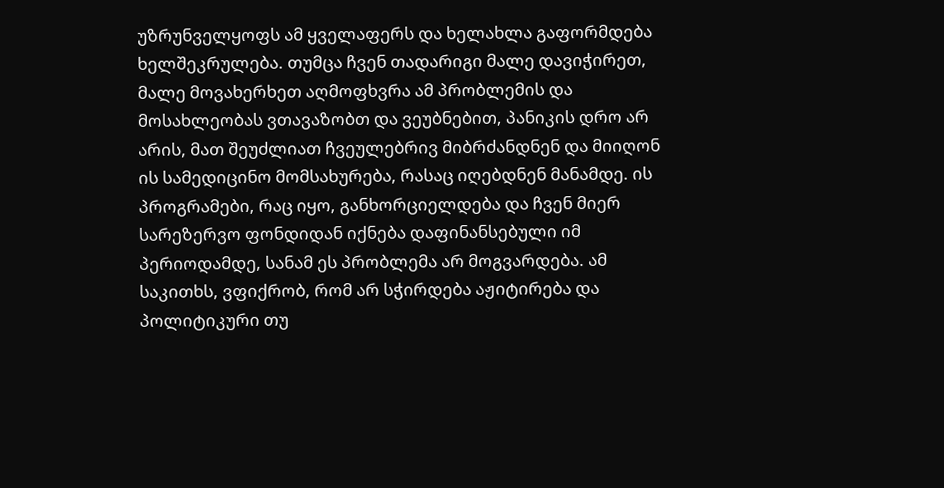უზრუნველყოფს ამ ყველაფერს და ხელახლა გაფორმდება ხელშეკრულება. თუმცა ჩვენ თადარიგი მალე დავიჭირეთ, მალე მოვახერხეთ აღმოფხვრა ამ პრობლემის და მოსახლეობას ვთავაზობთ და ვეუბნებით, პანიკის დრო არ არის, მათ შეუძლიათ ჩვეულებრივ მიბრძანდნენ და მიიღონ ის სამედიცინო მომსახურება, რასაც იღებდნენ მანამდე. ის პროგრამები, რაც იყო, განხორციელდება და ჩვენ მიერ სარეზერვო ფონდიდან იქნება დაფინანსებული იმ პერიოდამდე, სანამ ეს პრობლემა არ მოგვარდება. ამ საკითხს, ვფიქრობ, რომ არ სჭირდება აჟიტირება და პოლიტიკური თუ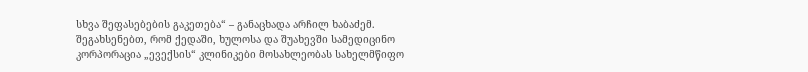სხვა შეფასებების გაკეთება“ – განაცხადა არჩილ ხაბაძემ.
შეგახსენებთ, რომ ქედაში, ხულოსა და შუახევში სამედიცინო კორპორაცია „ევექსის“ კლინიკები მოსახლეობას სახელმწიფო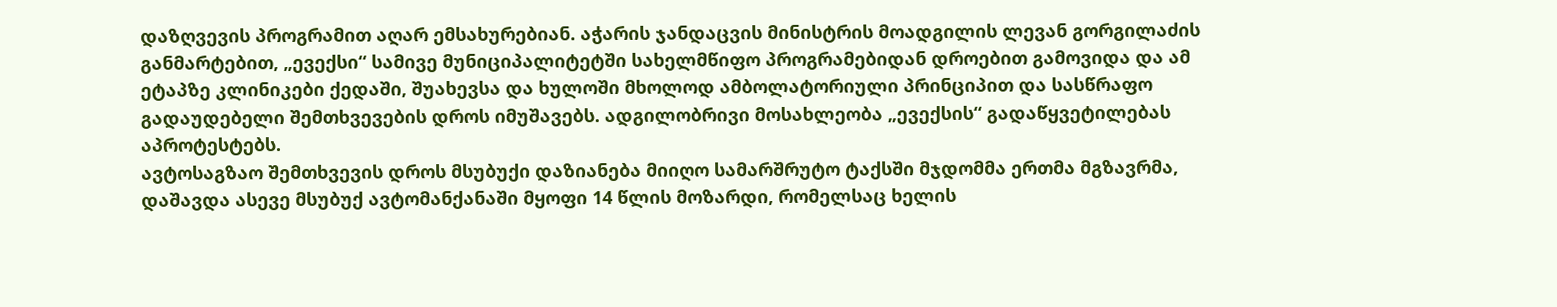დაზღვევის პროგრამით აღარ ემსახურებიან. აჭარის ჯანდაცვის მინისტრის მოადგილის ლევან გორგილაძის განმარტებით, „ევექსი“ სამივე მუნიციპალიტეტში სახელმწიფო პროგრამებიდან დროებით გამოვიდა და ამ ეტაპზე კლინიკები ქედაში, შუახევსა და ხულოში მხოლოდ ამბოლატორიული პრინციპით და სასწრაფო გადაუდებელი შემთხვევების დროს იმუშავებს. ადგილობრივი მოსახლეობა „ევექსის“ გადაწყვეტილებას აპროტესტებს.
ავტოსაგზაო შემთხვევის დროს მსუბუქი დაზიანება მიიღო სამარშრუტო ტაქსში მჯდომმა ერთმა მგზავრმა, დაშავდა ასევე მსუბუქ ავტომანქანაში მყოფი 14 წლის მოზარდი, რომელსაც ხელის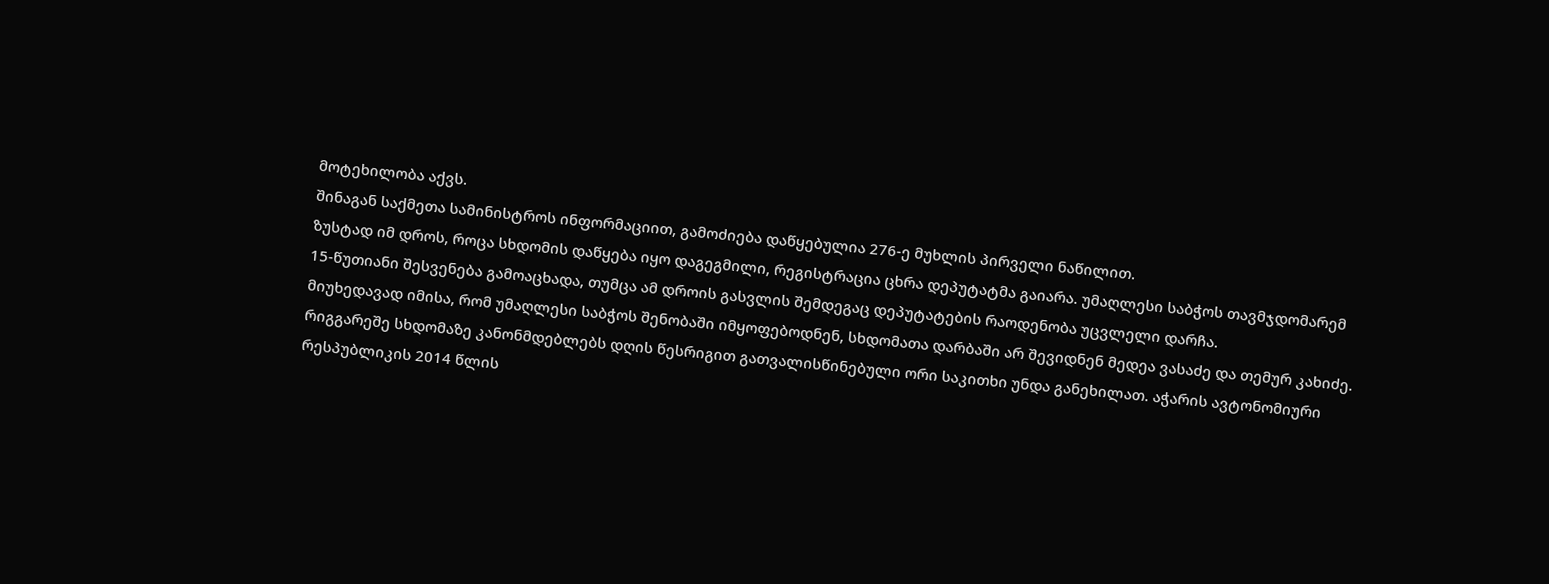მოტეხილობა აქვს.
შინაგან საქმეთა სამინისტროს ინფორმაციით, გამოძიება დაწყებულია 276-ე მუხლის პირველი ნაწილით.
ზუსტად იმ დროს, როცა სხდომის დაწყება იყო დაგეგმილი, რეგისტრაცია ცხრა დეპუტატმა გაიარა. უმაღლესი საბჭოს თავმჯდომარემ 15-წუთიანი შესვენება გამოაცხადა, თუმცა ამ დროის გასვლის შემდეგაც დეპუტატების რაოდენობა უცვლელი დარჩა.
მიუხედავად იმისა, რომ უმაღლესი საბჭოს შენობაში იმყოფებოდნენ, სხდომათა დარბაში არ შევიდნენ მედეა ვასაძე და თემურ კახიძე.
რიგგარეშე სხდომაზე კანონმდებლებს დღის წესრიგით გათვალისწინებული ორი საკითხი უნდა განეხილათ. აჭარის ავტონომიური რესპუბლიკის 2014 წლის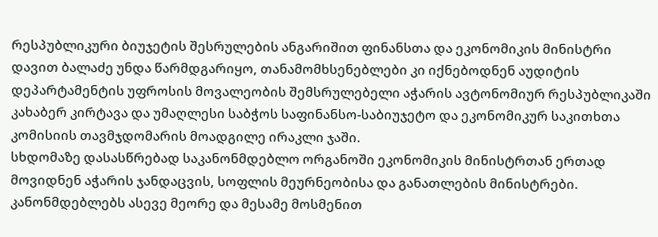რესპუბლიკური ბიუჯეტის შესრულების ანგარიშით ფინანსთა და ეკონომიკის მინისტრი დავით ბალაძე უნდა წარმდგარიყო, თანამომხსენებლები კი იქნებოდნენ აუდიტის დეპარტამენტის უფროსის მოვალეობის შემსრულებელი აჭარის ავტონომიურ რესპუბლიკაში კახაბერ კირტავა და უმაღლესი საბჭოს საფინანსო-საბიუჯეტო და ეკონომიკურ საკითხთა კომისიის თავმჯდომარის მოადგილე ირაკლი ჯაში.
სხდომაზე დასასწრებად საკანონმდებლო ორგანოში ეკონომიკის მინისტრთან ერთად მოვიდნენ აჭარის ჯანდაცვის, სოფლის მეურნეობისა და განათლების მინისტრები.
კანონმდებლებს ასევე მეორე და მესამე მოსმენით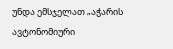უნდა ემსჯელათ „აჭარის ავტონომიური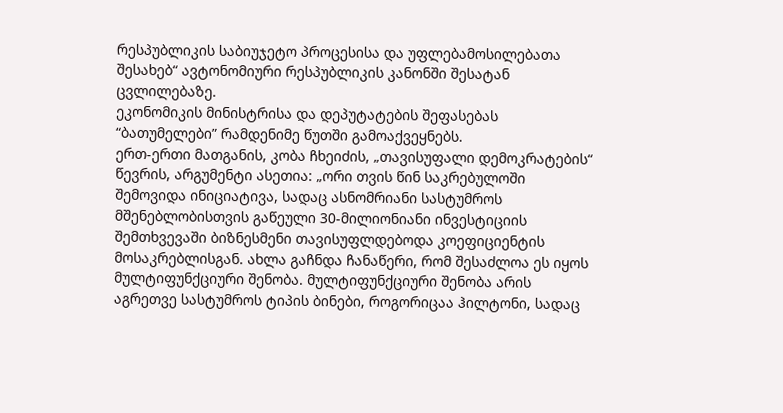რესპუბლიკის საბიუჯეტო პროცესისა და უფლებამოსილებათა შესახებ“ ავტონომიური რესპუბლიკის კანონში შესატან ცვლილებაზე.
ეკონომიკის მინისტრისა და დეპუტატების შეფასებას “ბათუმელები” რამდენიმე წუთში გამოაქვეყნებს.
ერთ-ერთი მათგანის, კობა ჩხეიძის, „თავისუფალი დემოკრატების“ წევრის, არგუმენტი ასეთია: „ორი თვის წინ საკრებულოში შემოვიდა ინიციატივა, სადაც ასნომრიანი სასტუმროს მშენებლობისთვის გაწეული 30-მილიონიანი ინვესტიციის შემთხვევაში ბიზნესმენი თავისუფლდებოდა კოეფიციენტის მოსაკრებლისგან. ახლა გაჩნდა ჩანაწერი, რომ შესაძლოა ეს იყოს მულტიფუნქციური შენობა. მულტიფუნქციური შენობა არის აგრეთვე სასტუმროს ტიპის ბინები, როგორიცაა ჰილტონი, სადაც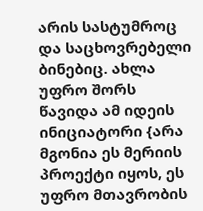არის სასტუმროც და საცხოვრებელი ბინებიც. ახლა უფრო შორს წავიდა ამ იდეის ინიციატორი {არა მგონია ეს მერიის პროექტი იყოს, ეს უფრო მთავრობის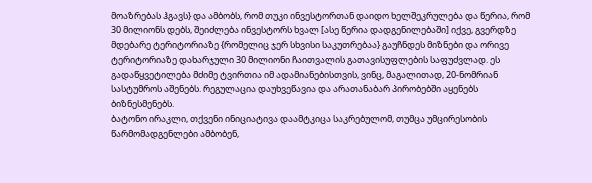მოაზრებას ჰგავს} და ამბობს, რომ თუკი ინვესტორთან დაიდო ხელშეკრულება და წერია, რომ 30 მილიონს დებს, შეიძლება ინვესტორს ხვალ [ასე წერია დადგენილებაში] იქვე, გვერდზე მდებარე ტერიტორიაზე {რომელიც ჯერ სხვისი საკუთრებაა} გაუჩნდეს მიზნები და ორივე ტერიტორიაზე დახარჯული 30 მილიონი ჩაითვალის გათავისუფლების საფუძვლად. ეს გადაწყვეტილება მძიმე ტვირთია იმ ადამიანებისთვის, ვინც, მაგალითად, 20-ნომრიან სასტუმროს აშენებს. რეგულაცია დაუხვეწავია და არათანაბარ პირობებში აყენებს ბიზნესმენებს.
ბატონო ირაკლი, თქვენი ინიციატივა დაამტკიცა საკრებულომ, თუმცა უმცირესობის წარმომადგენლები ამბობენ,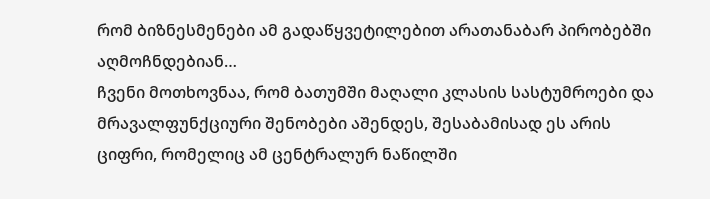რომ ბიზნესმენები ამ გადაწყვეტილებით არათანაბარ პირობებში აღმოჩნდებიან…
ჩვენი მოთხოვნაა, რომ ბათუმში მაღალი კლასის სასტუმროები და მრავალფუნქციური შენობები აშენდეს, შესაბამისად ეს არის ციფრი, რომელიც ამ ცენტრალურ ნაწილში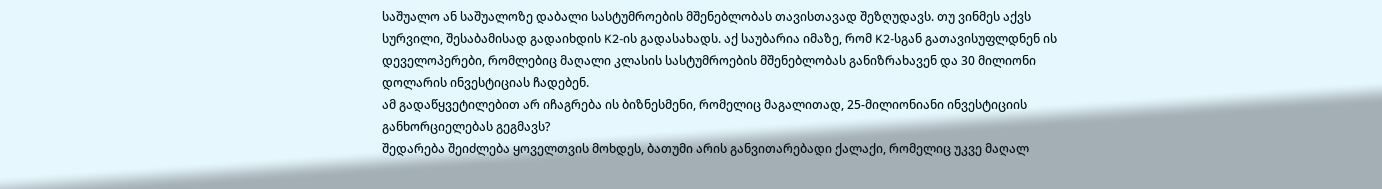საშუალო ან საშუალოზე დაბალი სასტუმროების მშენებლობას თავისთავად შეზღუდავს. თუ ვინმეს აქვს სურვილი, შესაბამისად გადაიხდის K2-ის გადასახადს. აქ საუბარია იმაზე, რომ K2-სგან გათავისუფლდნენ ის დეველოპერები, რომლებიც მაღალი კლასის სასტუმროების მშენებლობას განიზრახავენ და 30 მილიონი დოლარის ინვესტიციას ჩადებენ.
ამ გადაწყვეტილებით არ იჩაგრება ის ბიზნესმენი, რომელიც მაგალითად, 25-მილიონიანი ინვესტიციის განხორციელებას გეგმავს?
შედარება შეიძლება ყოველთვის მოხდეს, ბათუმი არის განვითარებადი ქალაქი, რომელიც უკვე მაღალ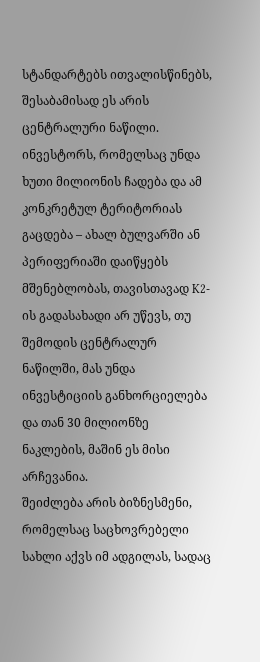სტანდარტებს ითვალისწინებს, შესაბამისად ეს არის ცენტრალური ნაწილი. ინვესტორს, რომელსაც უნდა ხუთი მილიონის ჩადება და ამ კონკრეტულ ტერიტორიას გაცდება – ახალ ბულვარში ან პერიფერიაში დაიწყებს მშენებლობას, თავისთავად K2-ის გადასახადი არ უწევს, თუ შემოდის ცენტრალურ ნაწილში, მას უნდა ინვესტიციის განხორციელება და თან 30 მილიონზე ნაკლების, მაშინ ეს მისი არჩევანია.
შეიძლება არის ბიზნესმენი, რომელსაც საცხოვრებელი სახლი აქვს იმ ადგილას, სადაც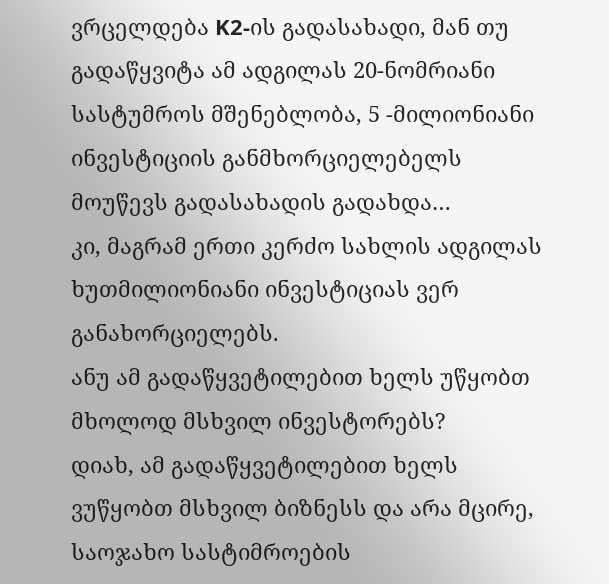ვრცელდება K2-ის გადასახადი, მან თუ გადაწყვიტა ამ ადგილას 20-ნომრიანი სასტუმროს მშენებლობა, 5 -მილიონიანი ინვესტიციის განმხორციელებელს მოუწევს გადასახადის გადახდა…
კი, მაგრამ ერთი კერძო სახლის ადგილას ხუთმილიონიანი ინვესტიციას ვერ განახორციელებს.
ანუ ამ გადაწყვეტილებით ხელს უწყობთ მხოლოდ მსხვილ ინვესტორებს?
დიახ, ამ გადაწყვეტილებით ხელს ვუწყობთ მსხვილ ბიზნესს და არა მცირე, საოჯახო სასტიმროების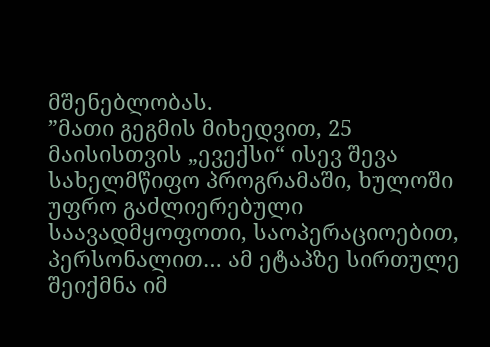მშენებლობას.
”მათი გეგმის მიხედვით, 25 მაისისთვის „ევექსი“ ისევ შევა სახელმწიფო პროგრამაში, ხულოში უფრო გაძლიერებული საავადმყოფოთი, საოპერაციოებით, პერსონალით… ამ ეტაპზე სირთულე შეიქმნა იმ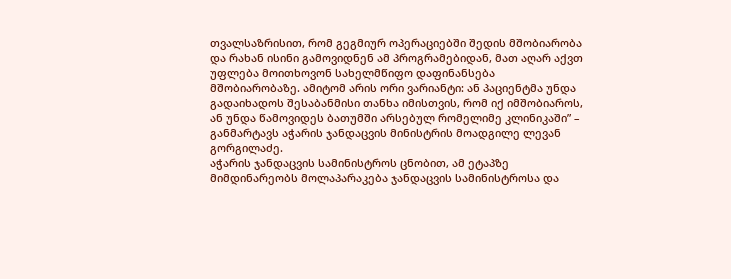თვალსაზრისით, რომ გეგმიურ ოპერაციებში შედის მშობიარობა და რახან ისინი გამოვიდნენ ამ პროგრამებიდან, მათ აღარ აქვთ უფლება მოითხოვონ სახელმწიფო დაფინანსება მშობიარობაზე. ამიტომ არის ორი ვარიანტი: ან პაციენტმა უნდა გადაიხადოს შესაბანმისი თანხა იმისთვის, რომ იქ იმშობიაროს, ან უნდა წამოვიდეს ბათუმში არსებულ რომელიმე კლინიკაში” – განმარტავს აჭარის ჯანდაცვის მინისტრის მოადგილე ლევან გორგილაძე.
აჭარის ჯანდაცვის სამინისტროს ცნობით, ამ ეტაპზე მიმდინარეობს მოლაპარაკება ჯანდაცვის სამინისტროსა და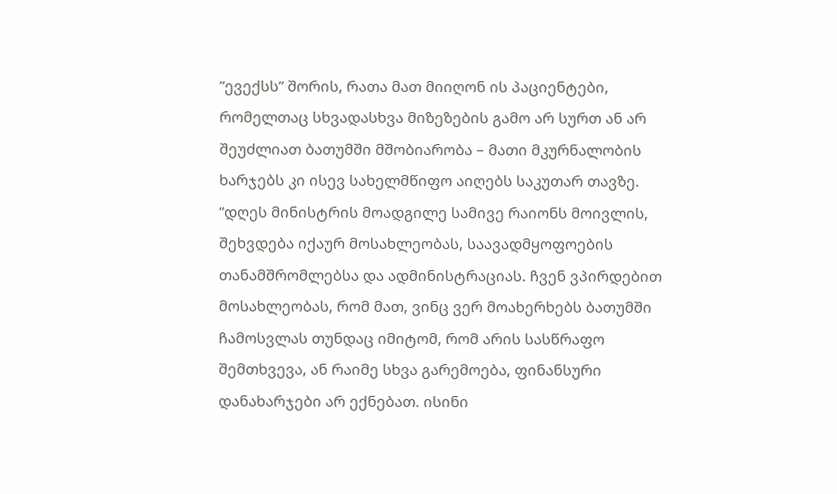”ევექსს” შორის, რათა მათ მიიღონ ის პაციენტები, რომელთაც სხვადასხვა მიზეზების გამო არ სურთ ან არ შეუძლიათ ბათუმში მშობიარობა – მათი მკურნალობის ხარჯებს კი ისევ სახელმწიფო აიღებს საკუთარ თავზე.
”დღეს მინისტრის მოადგილე სამივე რაიონს მოივლის, შეხვდება იქაურ მოსახლეობას, საავადმყოფოების თანამშრომლებსა და ადმინისტრაციას. ჩვენ ვპირდებით მოსახლეობას, რომ მათ, ვინც ვერ მოახერხებს ბათუმში ჩამოსვლას თუნდაც იმიტომ, რომ არის სასწრაფო შემთხვევა, ან რაიმე სხვა გარემოება, ფინანსური დანახარჯები არ ექნებათ. ისინი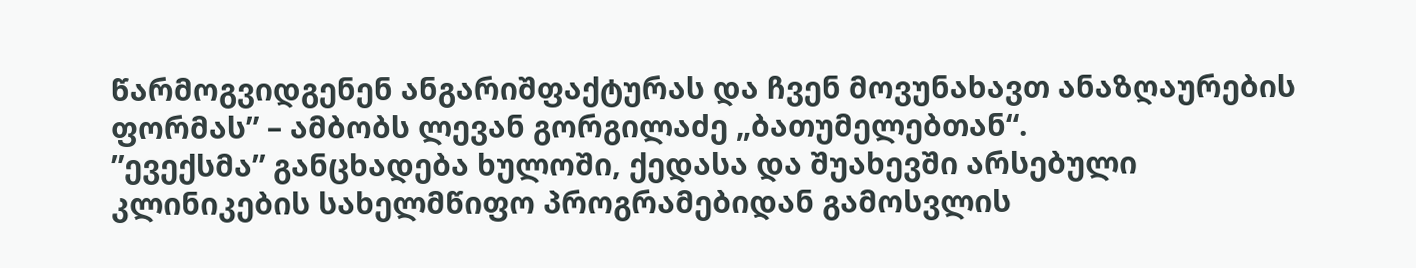წარმოგვიდგენენ ანგარიშფაქტურას და ჩვენ მოვუნახავთ ანაზღაურების ფორმას” – ამბობს ლევან გორგილაძე „ბათუმელებთან“.
”ევექსმა” განცხადება ხულოში, ქედასა და შუახევში არსებული კლინიკების სახელმწიფო პროგრამებიდან გამოსვლის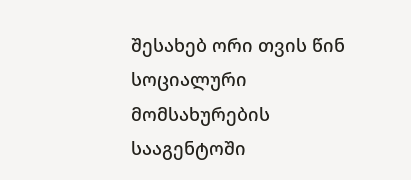შესახებ ორი თვის წინ სოციალური მომსახურების სააგენტოში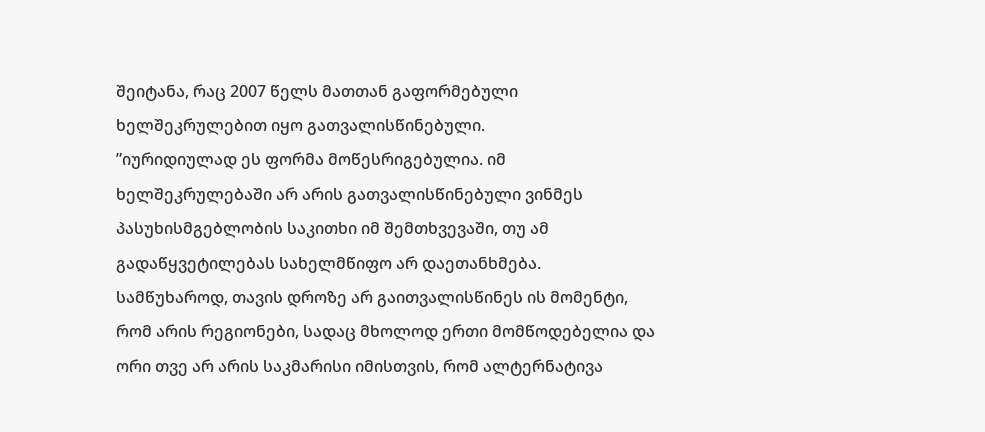შეიტანა, რაც 2007 წელს მათთან გაფორმებული ხელშეკრულებით იყო გათვალისწინებული.
”იურიდიულად ეს ფორმა მოწესრიგებულია. იმ ხელშეკრულებაში არ არის გათვალისწინებული ვინმეს პასუხისმგებლობის საკითხი იმ შემთხვევაში, თუ ამ გადაწყვეტილებას სახელმწიფო არ დაეთანხმება. სამწუხაროდ, თავის დროზე არ გაითვალისწინეს ის მომენტი, რომ არის რეგიონები, სადაც მხოლოდ ერთი მომწოდებელია და ორი თვე არ არის საკმარისი იმისთვის, რომ ალტერნატივა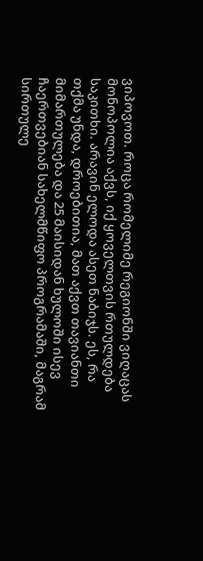ვიპოვოთ. როცა რომელიმე რეგიონში ვიღაცას მონოპოლია აქვს, იქ ყოველთვის რთულდება საკითხი. არავინ ელოდა ასეთ ნაბიჯს. ეს, რა თქმა უნდა, დროებითია, მათ აქვთ თავიანთი მიმართულება და 25 მაისიდან ხულოში ისევ ჩაერთვებიან სახელმწიფო პროგრამაში, მაგრამ სირთულე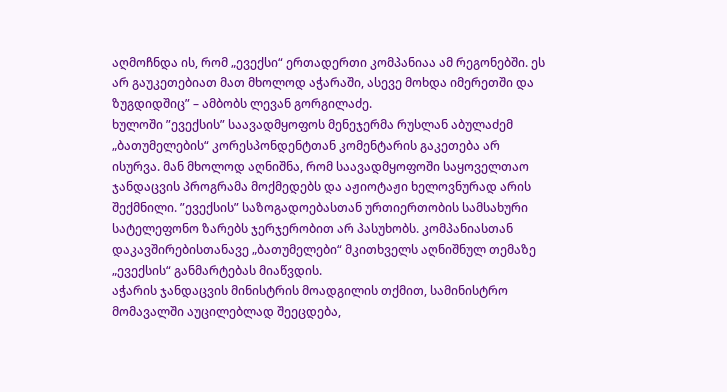აღმოჩნდა ის, რომ „ევექსი“ ერთადერთი კომპანიაა ამ რეგონებში. ეს არ გაუკეთებიათ მათ მხოლოდ აჭარაში, ასევე მოხდა იმერეთში და ზუგდიდშიც” – ამბობს ლევან გორგილაძე.
ხულოში ”ევექსის” საავადმყოფოს მენეჯერმა რუსლან აბულაძემ „ბათუმელების“ კორესპონდენტთან კომენტარის გაკეთება არ ისურვა. მან მხოლოდ აღნიშნა, რომ საავადმყოფოში საყოველთაო ჯანდაცვის პროგრამა მოქმედებს და აჟიოტაჟი ხელოვნურად არის შექმნილი. ”ევექსის” საზოგადოებასთან ურთიერთობის სამსახური სატელეფონო ზარებს ჯერჯერობით არ პასუხობს. კომპანიასთან დაკავშირებისთანავე „ბათუმელები“ მკითხველს აღნიშნულ თემაზე „ევექსის“ განმარტებას მიაწვდის.
აჭარის ჯანდაცვის მინისტრის მოადგილის თქმით, სამინისტრო მომავალში აუცილებლად შეეცდება,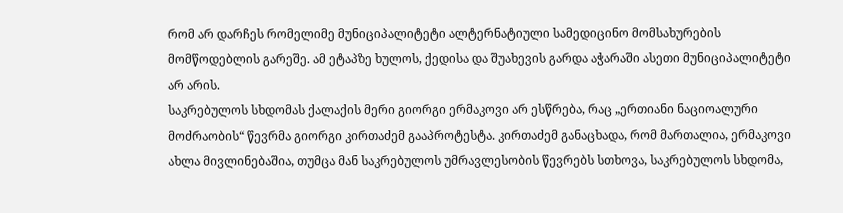რომ არ დარჩეს რომელიმე მუნიციპალიტეტი ალტერნატიული სამედიცინო მომსახურების მომწოდებლის გარეშე. ამ ეტაპზე ხულოს, ქედისა და შუახევის გარდა აჭარაში ასეთი მუნიციპალიტეტი არ არის.
საკრებულოს სხდომას ქალაქის მერი გიორგი ერმაკოვი არ ესწრება, რაც „ერთიანი ნაციოალური მოძრაობის“ წევრმა გიორგი კირთაძემ გააპროტესტა. კირთაძემ განაცხადა, რომ მართალია, ერმაკოვი ახლა მივლინებაშია, თუმცა მან საკრებულოს უმრავლესობის წევრებს სთხოვა, საკრებულოს სხდომა,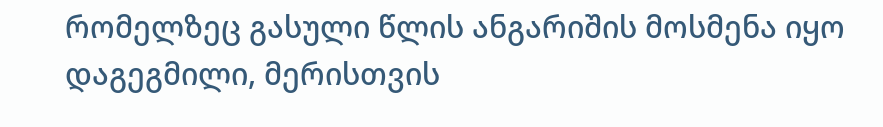რომელზეც გასული წლის ანგარიშის მოსმენა იყო დაგეგმილი, მერისთვის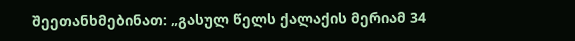შეეთანხმებინათ: „გასულ წელს ქალაქის მერიამ 34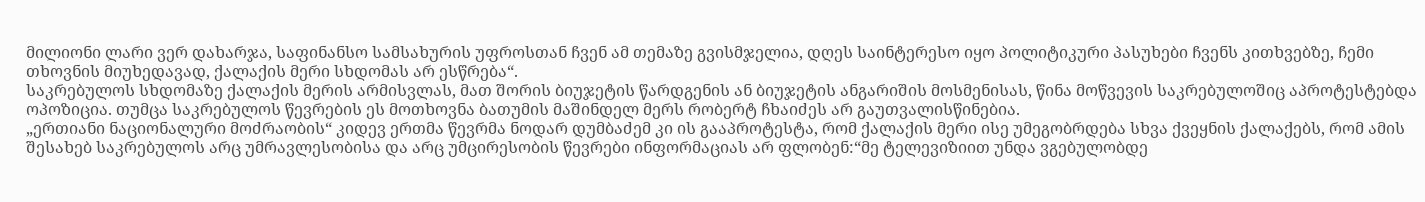მილიონი ლარი ვერ დახარჯა, საფინანსო სამსახურის უფროსთან ჩვენ ამ თემაზე გვისმჯელია, დღეს საინტერესო იყო პოლიტიკური პასუხები ჩვენს კითხვებზე, ჩემი თხოვნის მიუხედავად, ქალაქის მერი სხდომას არ ესწრება“.
საკრებულოს სხდომაზე ქალაქის მერის არმისვლას, მათ შორის ბიუჯეტის წარდგენის ან ბიუჯეტის ანგარიშის მოსმენისას, წინა მოწვევის საკრებულოშიც აპროტესტებდა ოპოზიცია. თუმცა საკრებულოს წევრების ეს მოთხოვნა ბათუმის მაშინდელ მერს რობერტ ჩხაიძეს არ გაუთვალისწინებია.
„ერთიანი ნაციონალური მოძრაობის“ კიდევ ერთმა წევრმა ნოდარ დუმბაძემ კი ის გააპროტესტა, რომ ქალაქის მერი ისე უმეგობრდება სხვა ქვეყნის ქალაქებს, რომ ამის შესახებ საკრებულოს არც უმრავლესობისა და არც უმცირესობის წევრები ინფორმაციას არ ფლობენ:“მე ტელევიზიით უნდა ვგებულობდე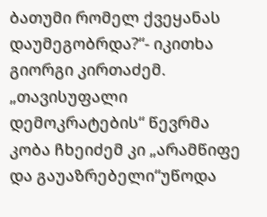ბათუმი რომელ ქვეყანას დაუმეგობრდა?“- იკითხა გიორგი კირთაძემ.
„თავისუფალი დემოკრატების“ წევრმა კობა ჩხეიძემ კი „არამწიფე და გაუაზრებელი“უწოდა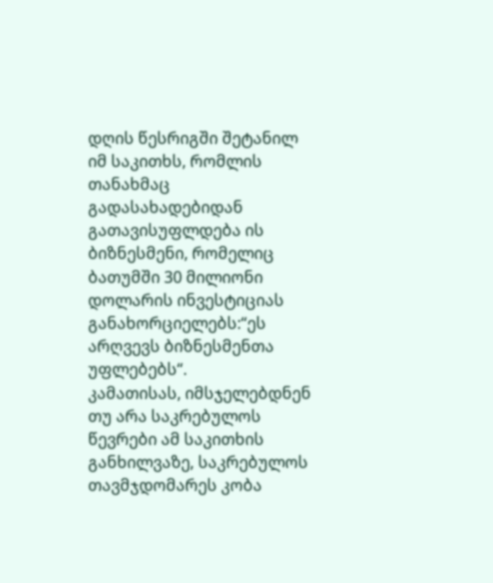დღის წესრიგში შეტანილ იმ საკითხს, რომლის თანახმაც გადასახადებიდან გათავისუფლდება ის ბიზნესმენი, რომელიც ბათუმში 30 მილიონი დოლარის ინვესტიციას განახორციელებს:“ეს არღვევს ბიზნესმენთა უფლებებს“.
კამათისას, იმსჯელებდნენ თუ არა საკრებულოს წევრები ამ საკითხის განხილვაზე, საკრებულოს თავმჯდომარეს კობა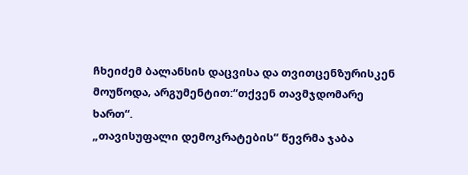ჩხეიძემ ბალანსის დაცვისა და თვითცენზურისკენ მოუწოდა, არგუმენტით:“თქვენ თავმჯდომარე ხართ“.
„თავისუფალი დემოკრატების“ წევრმა ჯაბა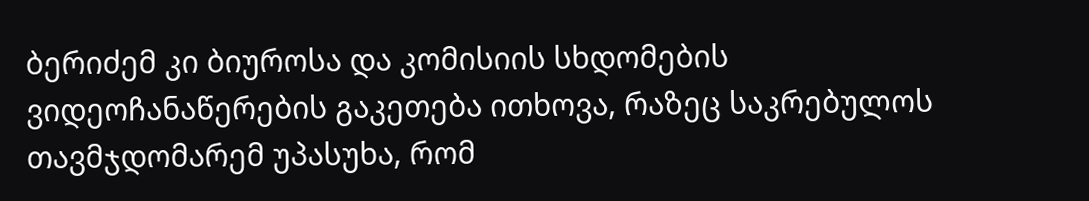ბერიძემ კი ბიუროსა და კომისიის სხდომების ვიდეოჩანაწერების გაკეთება ითხოვა, რაზეც საკრებულოს თავმჯდომარემ უპასუხა, რომ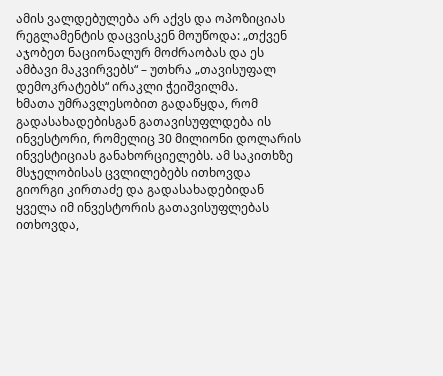ამის ვალდებულება არ აქვს და ოპოზიციას რეგლამენტის დაცვისკენ მოუწოდა: „თქვენ აჯობეთ ნაციონალურ მოძრაობას და ეს ამბავი მაკვირვებს“ – უთხრა „თავისუფალ დემოკრატებს“ ირაკლი ჭეიშვილმა.
ხმათა უმრავლესობით გადაწყდა, რომ გადასახადებისგან გათავისუფლდება ის ინვესტორი, რომელიც 30 მილიონი დოლარის ინვესტიციას განახორციელებს. ამ საკითხზე მსჯელობისას ცვლილებებს ითხოვდა გიორგი კირთაძე და გადასახადებიდან ყველა იმ ინვესტორის გათავისუფლებას ითხოვდა,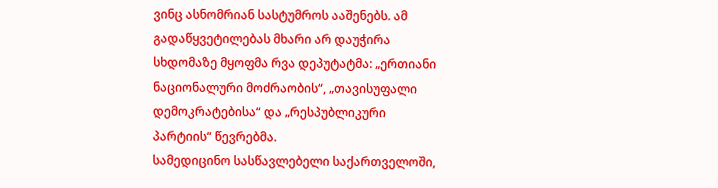ვინც ასნომრიან სასტუმროს ააშენებს. ამ გადაწყვეტილებას მხარი არ დაუჭირა სხდომაზე მყოფმა რვა დეპუტატმა: „ერთიანი ნაციონალური მოძრაობის“, „თავისუფალი დემოკრატებისა“ და „რესპუბლიკური პარტიის“ წევრებმა.
სამედიცინო სასწავლებელი საქართველოში,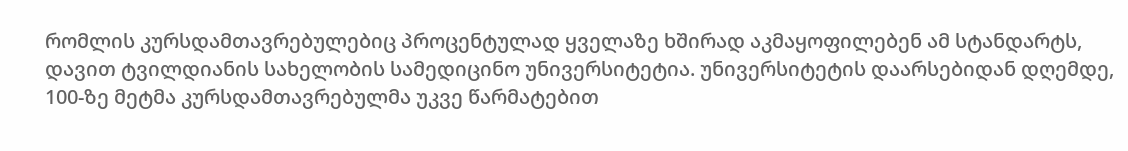რომლის კურსდამთავრებულებიც პროცენტულად ყველაზე ხშირად აკმაყოფილებენ ამ სტანდარტს, დავით ტვილდიანის სახელობის სამედიცინო უნივერსიტეტია. უნივერსიტეტის დაარსებიდან დღემდე, 100-ზე მეტმა კურსდამთავრებულმა უკვე წარმატებით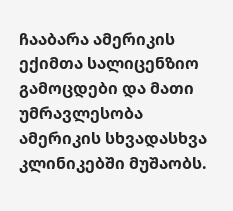ჩააბარა ამერიკის ექიმთა სალიცენზიო გამოცდები და მათი უმრავლესობა ამერიკის სხვადასხვა კლინიკებში მუშაობს.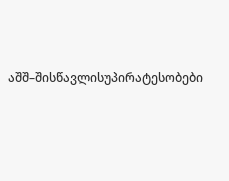აშშ–შისწავლისუპირატესობები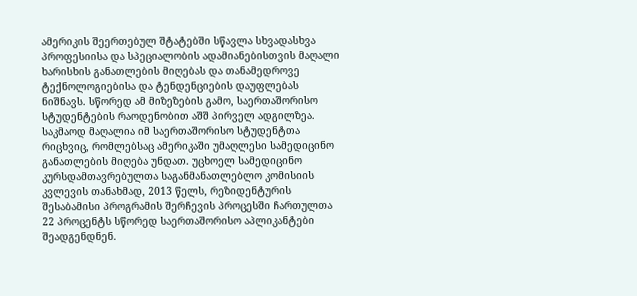ამერიკის შეერთებულ შტატებში სწავლა სხვადასხვა პროფესიისა და სპეციალობის ადამიანებისთვის მაღალი ხარისხის განათლების მიღებას და თანამედროვე ტექნოლოგიებისა და ტენდენციების დაუფლებას ნიშნავს. სწორედ ამ მიზეზების გამო, საერთაშორისო სტუდენტების რაოდენობით აშშ პირველ ადგილზეა.
საკმაოდ მაღალია იმ საერთაშორისო სტუდენტთა რიცხვიც, რომლებსაც ამერიკაში უმაღლესი სამედიცინო განათლების მიღება უნდათ. უცხოელ სამედიცინო კურსდამთავრებულთა საგანმანათლებლო კომისიის კვლევის თანახმად, 2013 წელს, რეზიდენტურის შესაბამისი პროგრამის შერჩევის პროცესში ჩართულთა 22 პროცენტს სწორედ საერთაშორისო აპლიკანტები შეადგენდნენ.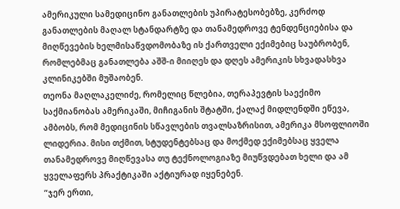ამერიკული სამედიცინო განათლების უპირატესობებზე, კერძოდ განათლების მაღალ სტანდარტზე და თანამედროვე ტენდენციებისა და მიღწევების ხელმისაწვდომობაზე ის ქართველი ექიმებიც საუბრობენ, რომლებმაც განათლება აშშ-ი მიიღეს და დღეს ამერიკის სხვადასხვა კლინიკებში მუშაობენ.
თეონა მაღლაკელიძე, რომელიც წლებია, თერაპევტის საექიმო საქმიანობას ამერიკაში, მიჩიგანის შტატში, ქალაქ მიდლენდში ეწევა, ამბობს, რომ მედიცინის სწავლების თვალსაზრისით, ამერიკა მსოფლიოში ლიდერია. მისი თქმით, სტუდენტებსაც და მოქმედ ექიმებსაც ყველა თანამედროვე მიღწევასა თუ ტექნოლოგიაზე მიუწვდებათ ხელი და ამ ყველაფერს პრაქტიკაში აქტიურად იყენებენ.
“ჯერ ერთი,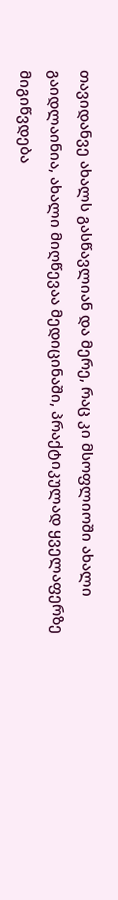თავიდანვე ახალს გასწავლიან და მერე, რაც კი მსოფლიოში ახალი გაიდლაინია, ახალი მიღწევაა მედიცინაში, პრაქტიკულად ყველაფერზე მიგიწვდება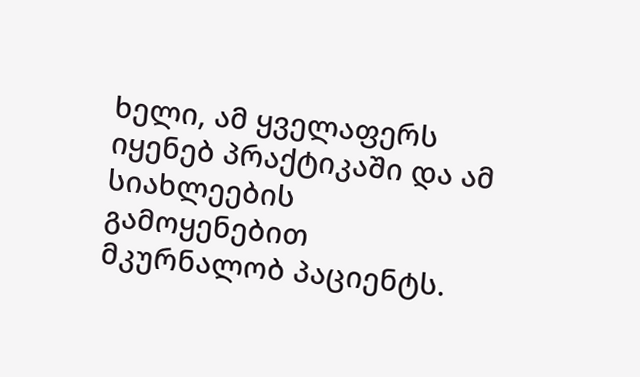ხელი, ამ ყველაფერს იყენებ პრაქტიკაში და ამ სიახლეების გამოყენებით მკურნალობ პაციენტს.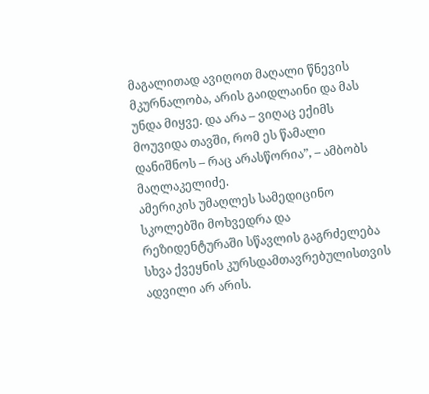მაგალითად ავიღოთ მაღალი წნევის მკურნალობა, არის გაიდლაინი და მას უნდა მიყვე. და არა – ვიღაც ექიმს მოუვიდა თავში, რომ ეს წამალი დანიშნოს – რაც არასწორია”, – ამბობს მაღლაკელიძე.
ამერიკის უმაღლეს სამედიცინო სკოლებში მოხვედრა და რეზიდენტურაში სწავლის გაგრძელება სხვა ქვეყნის კურსდამთავრებულისთვის ადვილი არ არის.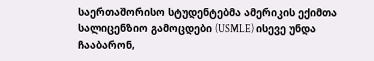საერთაშორისო სტუდენტებმა ამერიკის ექიმთა სალიცენზიო გამოცდები (USMLE) ისევე უნდა ჩააბარონ,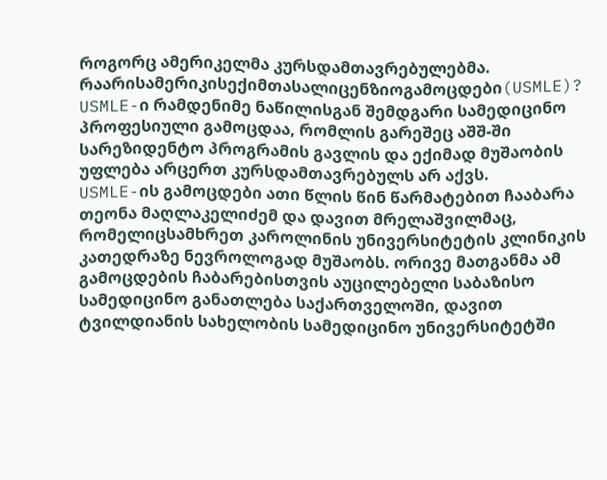როგორც ამერიკელმა კურსდამთავრებულებმა.
რაარისამერიკისექიმთასალიცენზიოგამოცდები(USMLE)?
USMLE-ი რამდენიმე ნაწილისგან შემდგარი სამედიცინო პროფესიული გამოცდაა, რომლის გარეშეც აშშ-ში სარეზიდენტო პროგრამის გავლის და ექიმად მუშაობის უფლება არცერთ კურსდამთავრებულს არ აქვს.
USMLE-ის გამოცდები ათი წლის წინ წარმატებით ჩააბარა თეონა მაღლაკელიძემ და დავით მრელაშვილმაც, რომელიცსამხრეთ კაროლინის უნივერსიტეტის კლინიკის კათედრაზე ნევროლოგად მუშაობს. ორივე მათგანმა ამ გამოცდების ჩაბარებისთვის აუცილებელი საბაზისო სამედიცინო განათლება საქართველოში, დავით ტვილდიანის სახელობის სამედიცინო უნივერსიტეტში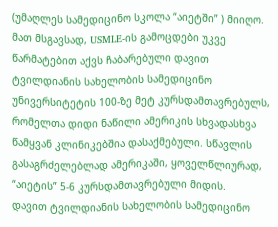(უმაღლეს სამედიცინო სკოლა “აიეტში” ) მიიღო.
მათ მსგავსად, USMLE-ის გამოცდები უკვე წარმატებით აქვს ჩაბარებული დავით ტვილდიანის სახელობის სამედიცინო უნივერსიტეტის 100-ზე მეტ კურსდამთავრებულს, რომელთა დიდი ნაწილი ამერიკის სხვადასხვა წამყვან კლინიკებშია დასაქმებული. სწავლის გასაგრძელებლად ამერიკაში, ყოველწლიურად, “აიეტის” 5-6 კურსდამთავრებული მიდის.
დავით ტვილდიანის სახელობის სამედიცინო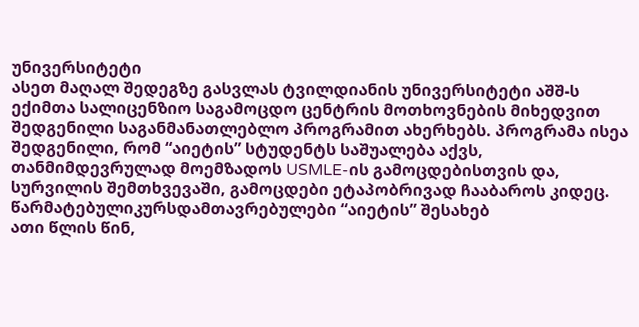უნივერსიტეტი
ასეთ მაღალ შედეგზე გასვლას ტვილდიანის უნივერსიტეტი აშშ-ს ექიმთა სალიცენზიო საგამოცდო ცენტრის მოთხოვნების მიხედვით შედგენილი საგანმანათლებლო პროგრამით ახერხებს. პროგრამა ისეა შედგენილი, რომ “აიეტის” სტუდენტს საშუალება აქვს, თანმიმდევრულად მოემზადოს USMLE-ის გამოცდებისთვის და, სურვილის შემთხვევაში, გამოცდები ეტაპობრივად ჩააბაროს კიდეც.
წარმატებულიკურსდამთავრებულები “აიეტის” შესახებ
ათი წლის წინ,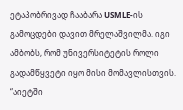ეტაპობრივად ჩააბარა USMLE-ის გამოცდები დავით მრელაშვილმა. იგი ამბობს, რომ უნივერსიტეტის როლი გადამწყვეტი იყო მისი მომავლისთვის.
“აიეტში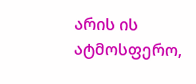არის ის ატმოსფერო,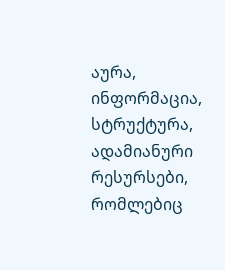აურა, ინფორმაცია, სტრუქტურა, ადამიანური რესურსები, რომლებიც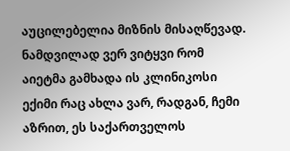აუცილებელია მიზნის მისაღწევად. ნამდვილად ვერ ვიტყვი რომ აიეტმა გამხადა ის კლინიკოსი ექიმი რაც ახლა ვარ, რადგან, ჩემი აზრით, ეს საქართველოს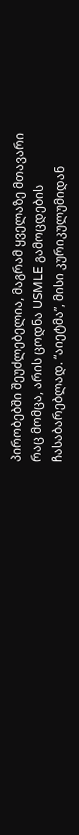პირობებში შეუძლებელია, მაგრამ ყველაზე მთავარი რაც მომცა, არის ცოდნა USMLE გამოცდების ჩასაბარებლად. “აიეტმა”, მისი კურიკულუმიდან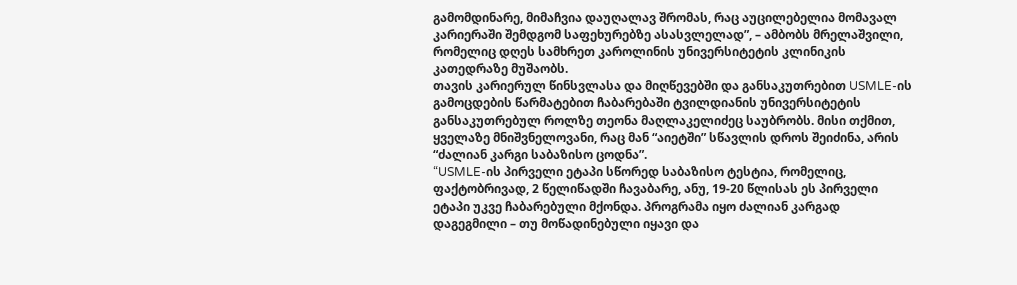გამომდინარე, მიმაჩვია დაუღალავ შრომას, რაც აუცილებელია მომავალ კარიერაში შემდგომ საფეხურებზე ასასვლელად”, – ამბობს მრელაშვილი, რომელიც დღეს სამხრეთ კაროლინის უნივერსიტეტის კლინიკის კათედრაზე მუშაობს.
თავის კარიერულ წინსვლასა და მიღწევებში და განსაკუთრებით USMLE-ის გამოცდების წარმატებით ჩაბარებაში ტვილდიანის უნივერსიტეტის განსაკუთრებულ როლზე თეონა მაღლაკელიძეც საუბრობს. მისი თქმით, ყველაზე მნიშვნელოვანი, რაც მან “აიეტში” სწავლის დროს შეიძინა, არის “ძალიან კარგი საბაზისო ცოდნა”.
“USMLE-ის პირველი ეტაპი სწორედ საბაზისო ტესტია, რომელიც, ფაქტობრივად, 2 წელიწადში ჩავაბარე, ანუ, 19-20 წლისას ეს პირველი ეტაპი უკვე ჩაბარებული მქონდა. პროგრამა იყო ძალიან კარგად დაგეგმილი – თუ მოწადინებული იყავი და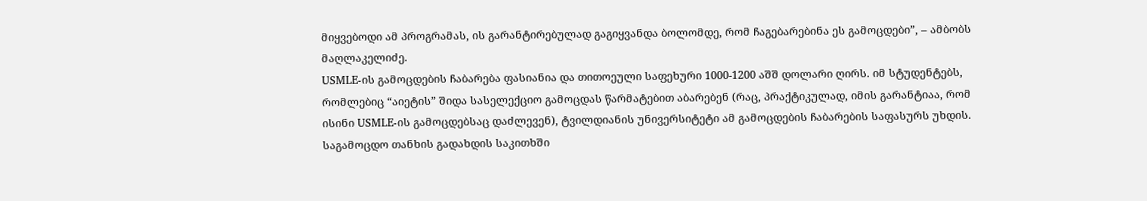მიყვებოდი ამ პროგრამას, ის გარანტირებულად გაგიყვანდა ბოლომდე, რომ ჩაგებარებინა ეს გამოცდები”, – ამბობს მაღლაკელიძე.
USMLE-ის გამოცდების ჩაბარება ფასიანია და თითოეული საფეხური 1000-1200 აშშ დოლარი ღირს. იმ სტუდენტებს, რომლებიც “აიეტის” შიდა სასელექციო გამოცდას წარმატებით აბარებენ (რაც, პრაქტიკულად, იმის გარანტიაა, რომ ისინი USMLE-ის გამოცდებსაც დაძლევენ), ტვილდიანის უნივერსიტეტი ამ გამოცდების ჩაბარების საფასურს უხდის.
საგამოცდო თანხის გადახდის საკითხში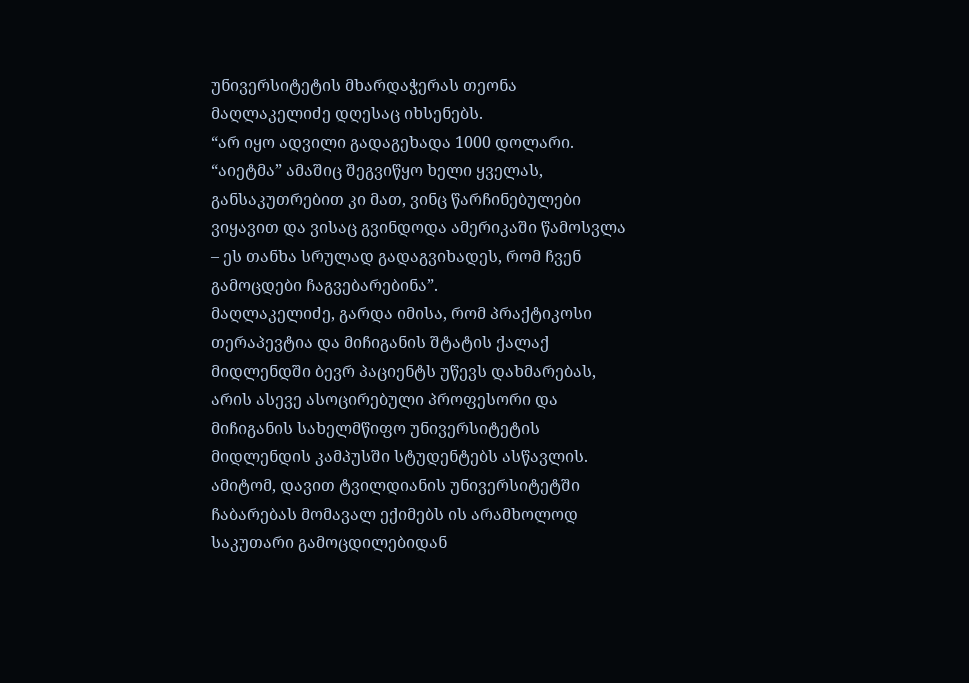უნივერსიტეტის მხარდაჭერას თეონა მაღლაკელიძე დღესაც იხსენებს.
“არ იყო ადვილი გადაგეხადა 1000 დოლარი. “აიეტმა” ამაშიც შეგვიწყო ხელი ყველას, განსაკუთრებით კი მათ, ვინც წარჩინებულები ვიყავით და ვისაც გვინდოდა ამერიკაში წამოსვლა – ეს თანხა სრულად გადაგვიხადეს, რომ ჩვენ გამოცდები ჩაგვებარებინა”.
მაღლაკელიძე, გარდა იმისა, რომ პრაქტიკოსი თერაპევტია და მიჩიგანის შტატის ქალაქ მიდლენდში ბევრ პაციენტს უწევს დახმარებას, არის ასევე ასოცირებული პროფესორი და მიჩიგანის სახელმწიფო უნივერსიტეტის მიდლენდის კამპუსში სტუდენტებს ასწავლის. ამიტომ, დავით ტვილდიანის უნივერსიტეტში ჩაბარებას მომავალ ექიმებს ის არამხოლოდ საკუთარი გამოცდილებიდან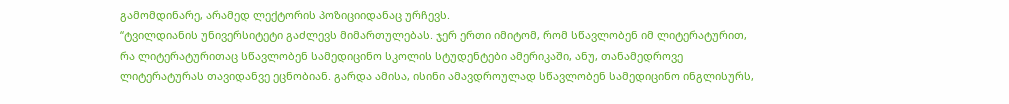გამომდინარე, არამედ ლექტორის პოზიციიდანაც ურჩევს.
“ტვილდიანის უნივერსიტეტი გაძლევს მიმართულებას. ჯერ ერთი იმიტომ, რომ სწავლობენ იმ ლიტერატურით, რა ლიტერატურითაც სწავლობენ სამედიცინო სკოლის სტუდენტები ამერიკაში, ანუ, თანამედროვე ლიტერატურას თავიდანვე ეცნობიან. გარდა ამისა, ისინი ამავდროულად სწავლობენ სამედიცინო ინგლისურს,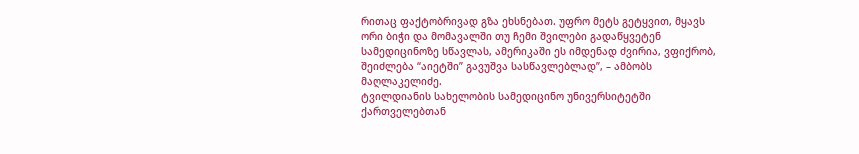რითაც ფაქტობრივად გზა ეხსნებათ. უფრო მეტს გეტყვით, მყავს ორი ბიჭი და მომავალში თუ ჩემი შვილები გადაწყვეტენ სამედიცინოზე სწავლას, ამერიკაში ეს იმდენად ძვირია, ვფიქრობ, შეიძლება “აიეტში” გავუშვა სასწავლებლად”, – ამბობს მაღლაკელიძე.
ტვილდიანის სახელობის სამედიცინო უნივერსიტეტში ქართველებთან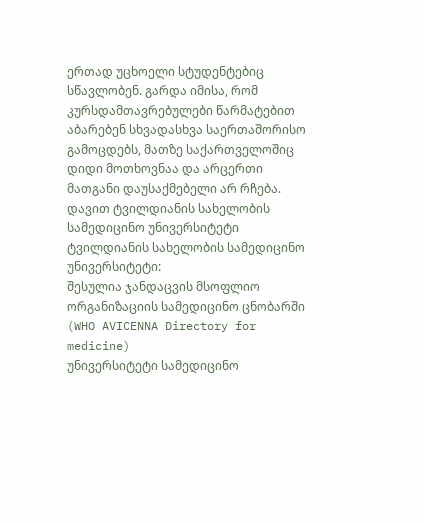ერთად უცხოელი სტუდენტებიც სწავლობენ. გარდა იმისა, რომ კურსდამთავრებულები წარმატებით აბარებენ სხვადასხვა საერთაშორისო გამოცდებს, მათზე საქართველოშიც დიდი მოთხოვნაა და არცერთი მათგანი დაუსაქმებელი არ რჩება.
დავით ტვილდიანის სახელობის სამედიცინო უნივერსიტეტი
ტვილდიანის სახელობის სამედიცინო უნივერსიტეტი:
შესულია ჯანდაცვის მსოფლიო ორგანიზაციის სამედიცინო ცნობარში (WHO AVICENNA Directory for medicine)
უნივერსიტეტი სამედიცინო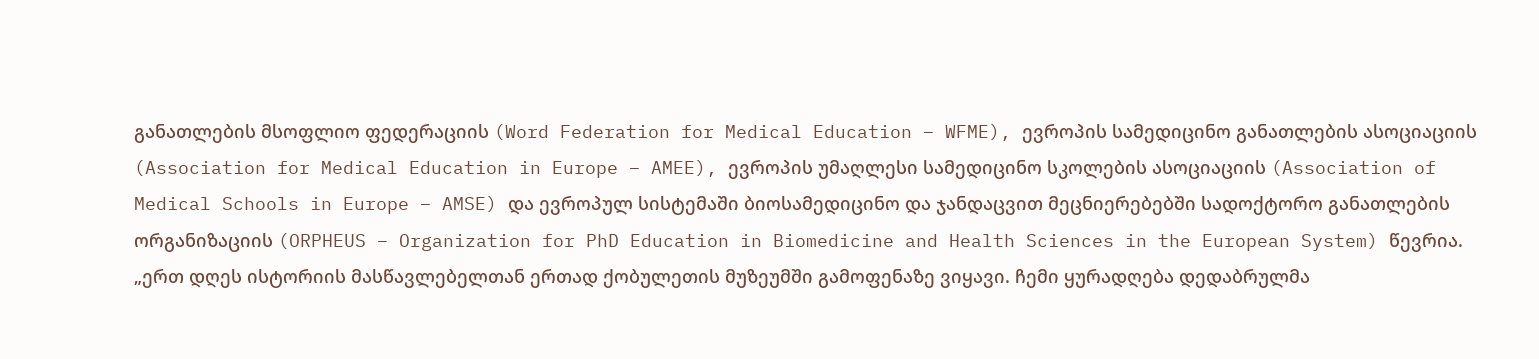განათლების მსოფლიო ფედერაციის (Word Federation for Medical Education – WFME), ევროპის სამედიცინო განათლების ასოციაციის (Association for Medical Education in Europe – AMEE), ევროპის უმაღლესი სამედიცინო სკოლების ასოციაციის (Association of Medical Schools in Europe – AMSE) და ევროპულ სისტემაში ბიოსამედიცინო და ჯანდაცვით მეცნიერებებში სადოქტორო განათლების ორგანიზაციის (ORPHEUS – Organization for PhD Education in Biomedicine and Health Sciences in the European System) წევრია.
„ერთ დღეს ისტორიის მასწავლებელთან ერთად ქობულეთის მუზეუმში გამოფენაზე ვიყავი. ჩემი ყურადღება დედაბრულმა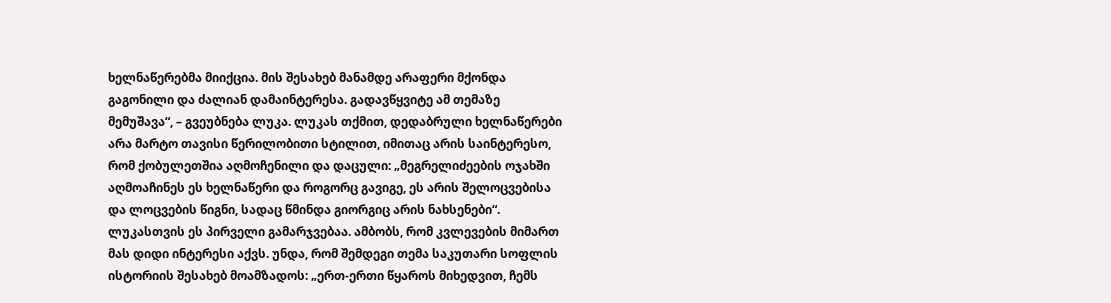ხელნაწერებმა მიიქცია. მის შესახებ მანამდე არაფერი მქონდა გაგონილი და ძალიან დამაინტერესა. გადავწყვიტე ამ თემაზე მემუშავა“, – გვეუბნება ლუკა. ლუკას თქმით, დედაბრული ხელნაწერები არა მარტო თავისი წერილობითი სტილით, იმითაც არის საინტერესო, რომ ქობულეთშია აღმოჩენილი და დაცული: „მეგრელიძეების ოჯახში აღმოაჩინეს ეს ხელნაწერი და როგორც გავიგე, ეს არის შელოცვებისა და ლოცვების წიგნი, სადაც წმინდა გიორგიც არის ნახსენები“.
ლუკასთვის ეს პირველი გამარჯვებაა. ამბობს, რომ კვლევების მიმართ მას დიდი ინტერესი აქვს. უნდა, რომ შემდეგი თემა საკუთარი სოფლის ისტორიის შესახებ მოამზადოს: „ერთ-ერთი წყაროს მიხედვით, ჩემს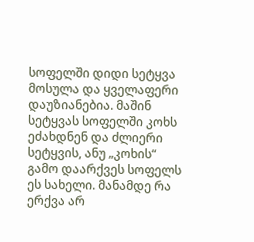სოფელში დიდი სეტყვა მოსულა და ყველაფერი დაუზიანებია. მაშინ სეტყვას სოფელში კოხს ეძახდნენ და ძლიერი სეტყვის, ანუ „კოხის“ გამო დაარქვეს სოფელს ეს სახელი. მანამდე რა ერქვა არ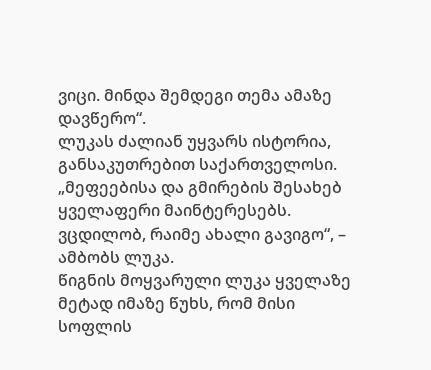ვიცი. მინდა შემდეგი თემა ამაზე დავწერო“.
ლუკას ძალიან უყვარს ისტორია, განსაკუთრებით საქართველოსი. „მეფეებისა და გმირების შესახებ ყველაფერი მაინტერესებს. ვცდილობ, რაიმე ახალი გავიგო“, – ამბობს ლუკა.
წიგნის მოყვარული ლუკა ყველაზე მეტად იმაზე წუხს, რომ მისი სოფლის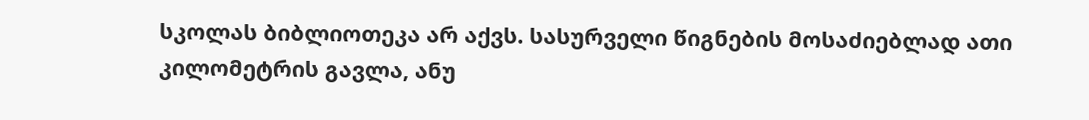სკოლას ბიბლიოთეკა არ აქვს. სასურველი წიგნების მოსაძიებლად ათი კილომეტრის გავლა, ანუ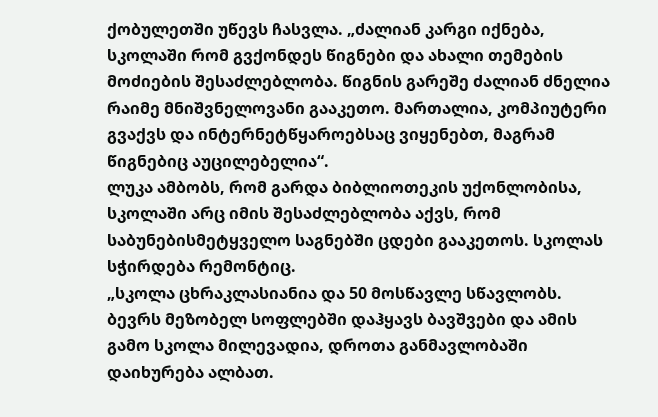ქობულეთში უწევს ჩასვლა. „ძალიან კარგი იქნება, სკოლაში რომ გვქონდეს წიგნები და ახალი თემების მოძიების შესაძლებლობა. წიგნის გარეშე ძალიან ძნელია რაიმე მნიშვნელოვანი გააკეთო. მართალია, კომპიუტერი გვაქვს და ინტერნეტწყაროებსაც ვიყენებთ, მაგრამ წიგნებიც აუცილებელია“.
ლუკა ამბობს, რომ გარდა ბიბლიოთეკის უქონლობისა, სკოლაში არც იმის შესაძლებლობა აქვს, რომ საბუნებისმეტყველო საგნებში ცდები გააკეთოს. სკოლას სჭირდება რემონტიც.
„სკოლა ცხრაკლასიანია და 50 მოსწავლე სწავლობს. ბევრს მეზობელ სოფლებში დაჰყავს ბავშვები და ამის გამო სკოლა მილევადია, დროთა განმავლობაში დაიხურება ალბათ.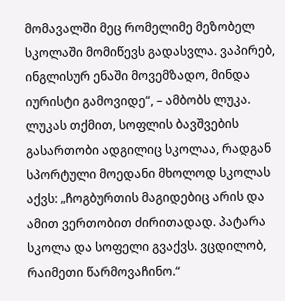მომავალში მეც რომელიმე მეზობელ სკოლაში მომიწევს გადასვლა. ვაპირებ, ინგლისურ ენაში მოვემზადო, მინდა იურისტი გამოვიდე“, – ამბობს ლუკა.
ლუკას თქმით, სოფლის ბავშვების გასართობი ადგილიც სკოლაა, რადგან სპორტული მოედანი მხოლოდ სკოლას აქვს: „ჩოგბურთის მაგიდებიც არის და ამით ვერთობით ძირითადად. პატარა სკოლა და სოფელი გვაქვს. ვცდილობ, რაიმეთი წარმოვაჩინო.“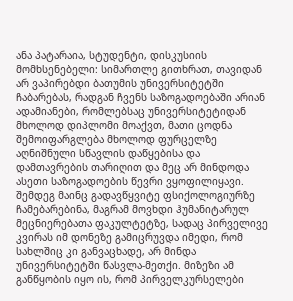ანა პატარაია, სტუდენტი, დისკუსიის მომხსენებელი: სიმართლე გითხრათ, თავიდან არ ვაპირებდი ბათუმის უნივერსიტეტში ჩაბარებას, რადგან ჩვენს საზოგადოებაში არიან ადამიანები, რომლებსაც უნივერსიტეტიდან მხოლოდ დიპლომი მოაქვთ, მათი ცოდნა შემოიფარგლება მხოლოდ ფურცელზე აღნიშნული სწავლის დაწყებისა და დამთავრების თარიღით და მეც არ მინდოდა ასეთი საზოგადოების წევრი ვყოფილიყავი. შემდეგ მაინც გადავწყვიტე ფსიქოლოგიურზე ჩამებარებინა, მაგრამ მოვხდი ჰუმანიტარულ მეცნიერებათა ფაკულტეტზე, სადაც პირველივე კვირას იმ დონეზე გამიცრუვდა იმედი, რომ სახლშიც კი განვაცხადე, არ მინდა უნივერსიტეტში წასვლა-მეთქი. მიზეზი ამ განწყობის იყო ის, რომ პირველკურსელები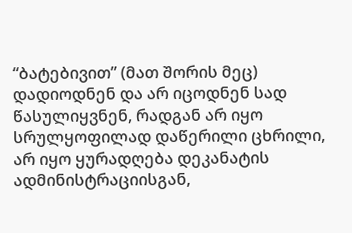“ბატებივით” (მათ შორის მეც) დადიოდნენ და არ იცოდნენ სად წასულიყვნენ, რადგან არ იყო სრულყოფილად დაწერილი ცხრილი, არ იყო ყურადღება დეკანატის ადმინისტრაციისგან,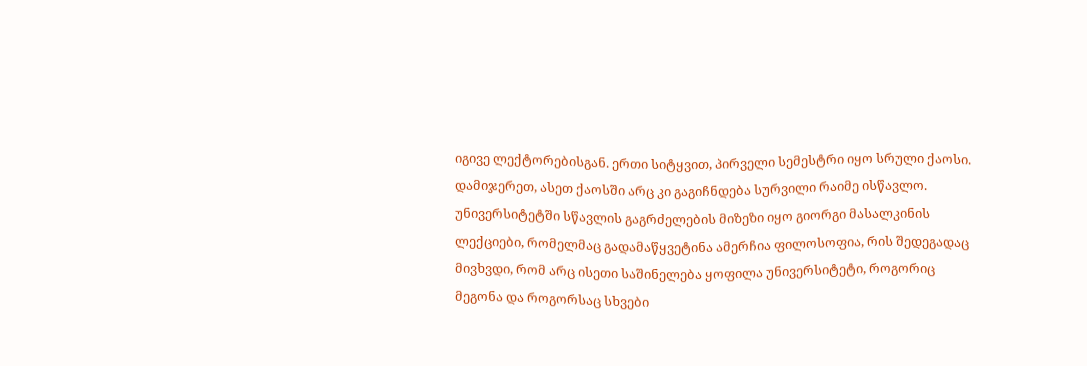იგივე ლექტორებისგან. ერთი სიტყვით, პირველი სემესტრი იყო სრული ქაოსი. დამიჯერეთ, ასეთ ქაოსში არც კი გაგიჩნდება სურვილი რაიმე ისწავლო.
უნივერსიტეტში სწავლის გაგრძელების მიზეზი იყო გიორგი მასალკინის ლექციები, რომელმაც გადამაწყვეტინა ამერჩია ფილოსოფია, რის შედეგადაც მივხვდი, რომ არც ისეთი საშინელება ყოფილა უნივერსიტეტი, როგორიც მეგონა და როგორსაც სხვები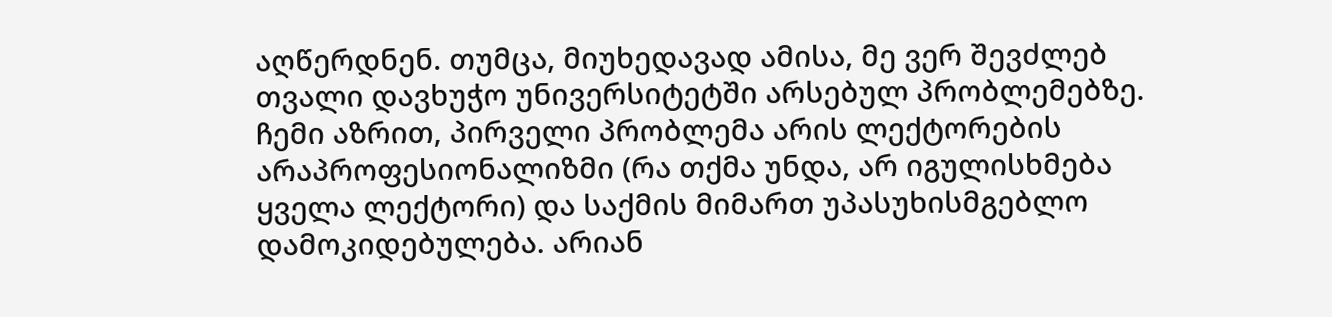აღწერდნენ. თუმცა, მიუხედავად ამისა, მე ვერ შევძლებ თვალი დავხუჭო უნივერსიტეტში არსებულ პრობლემებზე. ჩემი აზრით, პირველი პრობლემა არის ლექტორების არაპროფესიონალიზმი (რა თქმა უნდა, არ იგულისხმება ყველა ლექტორი) და საქმის მიმართ უპასუხისმგებლო დამოკიდებულება. არიან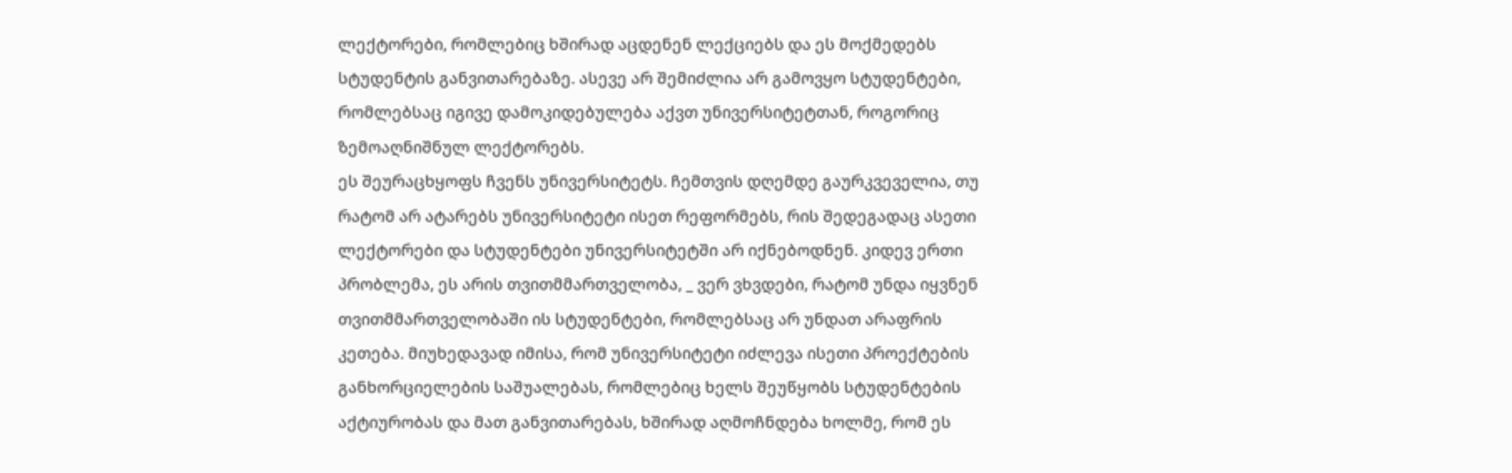ლექტორები, რომლებიც ხშირად აცდენენ ლექციებს და ეს მოქმედებს სტუდენტის განვითარებაზე. ასევე არ შემიძლია არ გამოვყო სტუდენტები, რომლებსაც იგივე დამოკიდებულება აქვთ უნივერსიტეტთან, როგორიც ზემოაღნიშნულ ლექტორებს.
ეს შეურაცხყოფს ჩვენს უნივერსიტეტს. ჩემთვის დღემდე გაურკვეველია, თუ რატომ არ ატარებს უნივერსიტეტი ისეთ რეფორმებს, რის შედეგადაც ასეთი ლექტორები და სტუდენტები უნივერსიტეტში არ იქნებოდნენ. კიდევ ერთი პრობლემა, ეს არის თვითმმართველობა, _ ვერ ვხვდები, რატომ უნდა იყვნენ თვითმმართველობაში ის სტუდენტები, რომლებსაც არ უნდათ არაფრის კეთება. მიუხედავად იმისა, რომ უნივერსიტეტი იძლევა ისეთი პროექტების განხორციელების საშუალებას, რომლებიც ხელს შეუწყობს სტუდენტების აქტიურობას და მათ განვითარებას, ხშირად აღმოჩნდება ხოლმე, რომ ეს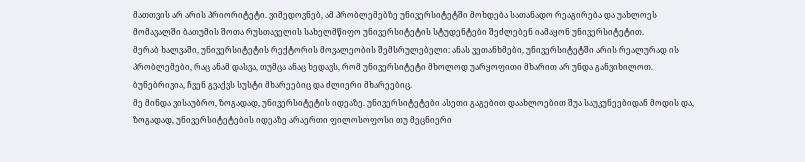მათთვის არ არის პრიორიტეტი. ვიმედოვნებ, ამ პრობლემებზე უნივერსიტეტში მოხდება სათანადო რეაგირება და უახლოეს მომავალში ბათუმის შოთა რუსთაველის სახელმწიფო უნივერსიტეტის სტუდენტები შეძლებენ იამაყონ უნივერსიტეტით.
მერაბ ხალვაში, უნივერსიტეტის რექტორის მოვალეობის შემსრულებელი: ანას ვეთანხმები, უნივერსიტეტში არის რეალურად ის პრობლემები, რაც ანამ დასვა, თუმცა ანაც ხედავს, რომ უნივერსიტეტი მხოლოდ უარყოფითი მხარით არ უნდა განვიხილოთ. ბუნებრივია, ჩვენ გვაქვს სუსტი მხარეებიც და ძლიერი მხარეებიც.
მე მინდა ვისაუბრო, ზოგადად, უნივერსიტეტის იდეაზე. უნივერსიტეტები ასეთი გაგებით დაახლოებით შუა საუკუნეებიდან მოდის და, ზოგადად, უნივერსიტეტების იდეაზე არაერთი ფილოსოფოსი თუ მეცნიერი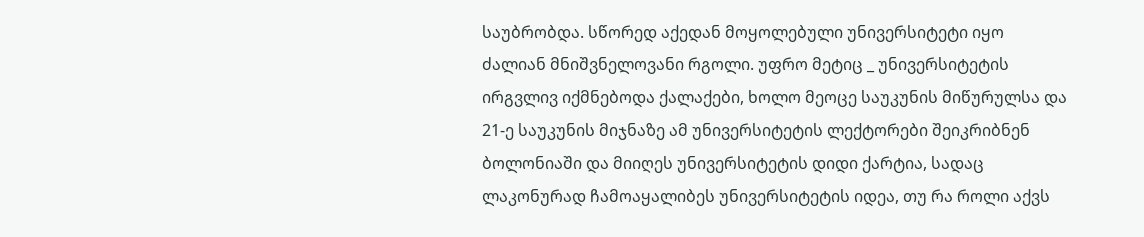საუბრობდა. სწორედ აქედან მოყოლებული უნივერსიტეტი იყო ძალიან მნიშვნელოვანი რგოლი. უფრო მეტიც _ უნივერსიტეტის ირგვლივ იქმნებოდა ქალაქები, ხოლო მეოცე საუკუნის მიწურულსა და 21-ე საუკუნის მიჯნაზე ამ უნივერსიტეტის ლექტორები შეიკრიბნენ ბოლონიაში და მიიღეს უნივერსიტეტის დიდი ქარტია, სადაც ლაკონურად ჩამოაყალიბეს უნივერსიტეტის იდეა, თუ რა როლი აქვს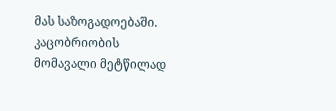მას საზოგადოებაში.
კაცობრიობის მომავალი მეტწილად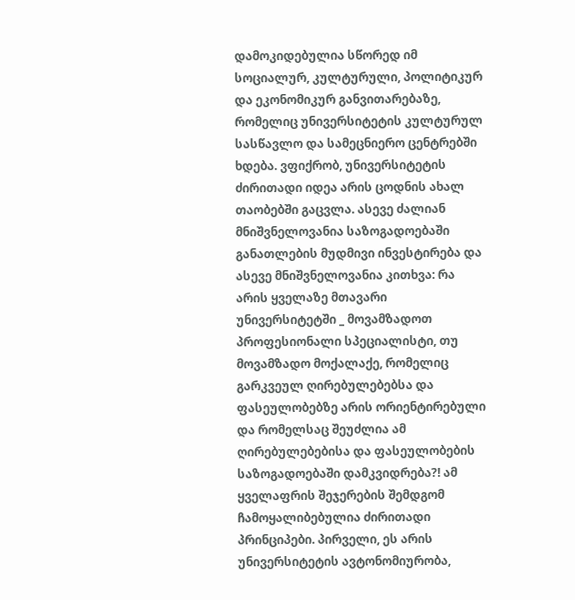დამოკიდებულია სწორედ იმ სოციალურ, კულტურული, პოლიტიკურ და ეკონომიკურ განვითარებაზე, რომელიც უნივერსიტეტის კულტურულ სასწავლო და სამეცნიერო ცენტრებში ხდება. ვფიქრობ, უნივერსიტეტის ძირითადი იდეა არის ცოდნის ახალ თაობებში გაცვლა. ასევე ძალიან მნიშვნელოვანია საზოგადოებაში განათლების მუდმივი ინვესტირება და ასევე მნიშვნელოვანია კითხვა: რა არის ყველაზე მთავარი უნივერსიტეტში _ მოვამზადოთ პროფესიონალი სპეციალისტი, თუ მოვამზადო მოქალაქე, რომელიც გარკვეულ ღირებულებებსა და ფასეულობებზე არის ორიენტირებული და რომელსაც შეუძლია ამ ღირებულებებისა და ფასეულობების საზოგადოებაში დამკვიდრება?! ამ ყველაფრის შეჯერების შემდგომ ჩამოყალიბებულია ძირითადი პრინციპები. პირველი, ეს არის უნივერსიტეტის ავტონომიურობა,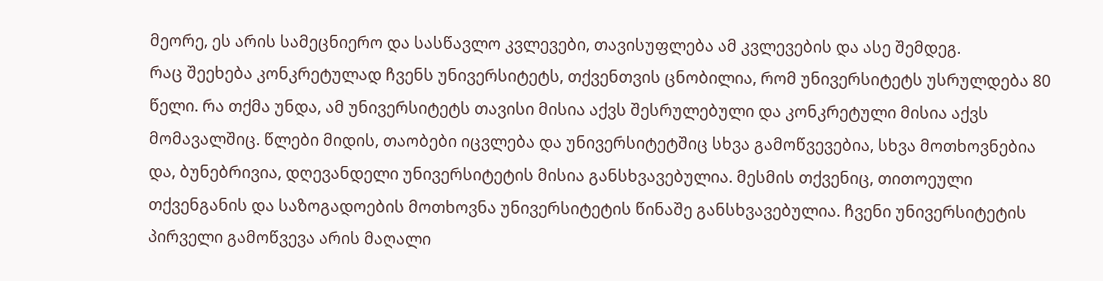მეორე, ეს არის სამეცნიერო და სასწავლო კვლევები, თავისუფლება ამ კვლევების და ასე შემდეგ.
რაც შეეხება კონკრეტულად ჩვენს უნივერსიტეტს, თქვენთვის ცნობილია, რომ უნივერსიტეტს უსრულდება 80 წელი. რა თქმა უნდა, ამ უნივერსიტეტს თავისი მისია აქვს შესრულებული და კონკრეტული მისია აქვს მომავალშიც. წლები მიდის, თაობები იცვლება და უნივერსიტეტშიც სხვა გამოწვევებია, სხვა მოთხოვნებია და, ბუნებრივია, დღევანდელი უნივერსიტეტის მისია განსხვავებულია. მესმის თქვენიც, თითოეული თქვენგანის და საზოგადოების მოთხოვნა უნივერსიტეტის წინაშე განსხვავებულია. ჩვენი უნივერსიტეტის პირველი გამოწვევა არის მაღალი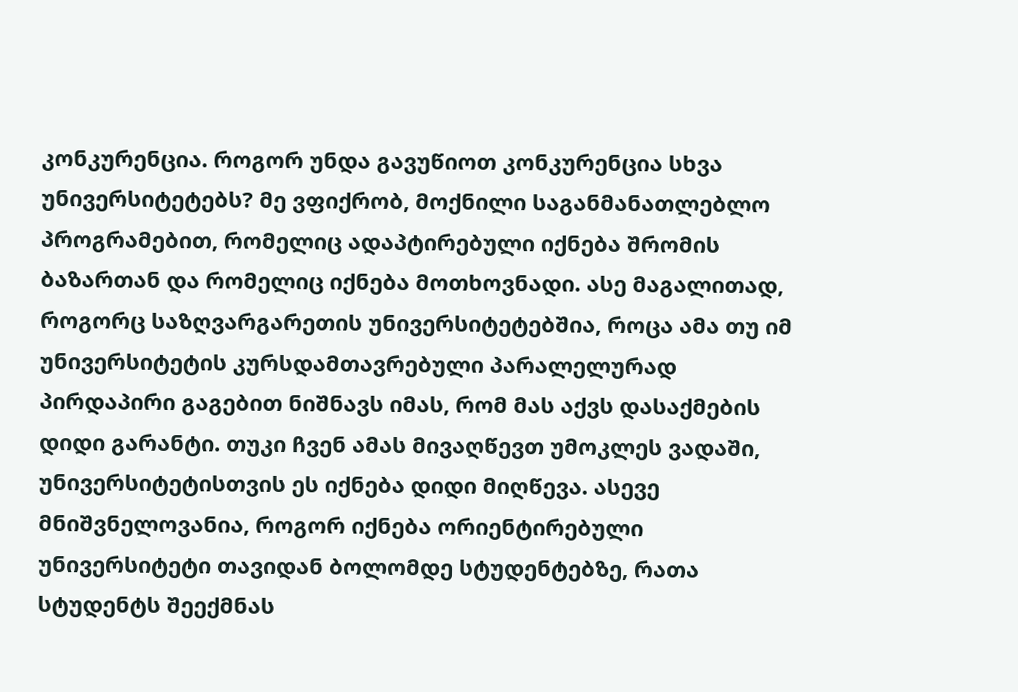კონკურენცია. როგორ უნდა გავუწიოთ კონკურენცია სხვა უნივერსიტეტებს? მე ვფიქრობ, მოქნილი საგანმანათლებლო პროგრამებით, რომელიც ადაპტირებული იქნება შრომის ბაზართან და რომელიც იქნება მოთხოვნადი. ასე მაგალითად, როგორც საზღვარგარეთის უნივერსიტეტებშია, როცა ამა თუ იმ უნივერსიტეტის კურსდამთავრებული პარალელურად პირდაპირი გაგებით ნიშნავს იმას, რომ მას აქვს დასაქმების დიდი გარანტი. თუკი ჩვენ ამას მივაღწევთ უმოკლეს ვადაში, უნივერსიტეტისთვის ეს იქნება დიდი მიღწევა. ასევე მნიშვნელოვანია, როგორ იქნება ორიენტირებული უნივერსიტეტი თავიდან ბოლომდე სტუდენტებზე, რათა სტუდენტს შეექმნას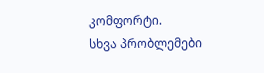კომფორტი.
სხვა პრობლემები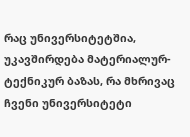რაც უნივერსიტეტშია, უკავშირდება მატერიალურ-ტექნიკურ ბაზას, რა მხრივაც ჩვენი უნივერსიტეტი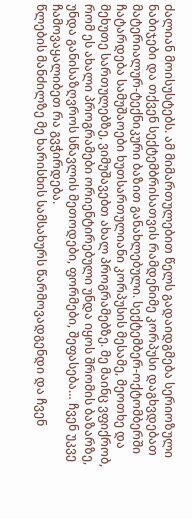ძალიან მოისუსტებს. ამ მიმართულებით წელს გადაიდგმება სერიოზული ნაბიჯები და თქვენ სექტემბრისათვის რამდენიმე კორპუსი დაგხვდებათ მატერიალურ-ტექნიკური ბაზით განახლებული. სექტემბერ-ოქტომბერში ჩატარდება სამუშაოები ხუთსართულიანი კორპუსის მესამე, მეოთხე და მეხუთე სართულებზე, ვიმუშავებთ ახალ პროგრამებზე. მე მაინც ვფიქრობ, რომ ეს ახალი პროგრამები ორიენტირებული უნდა იყოს შრომის ბაზარზე, უნდა განისაზღვროს სწავლის მეთოდები, ფორმები, შეფასება… ჩვენ უკვე ჩამოვაყალიბეთ რა გვჭირდება.
წლების მანძილზე მე ხარისხის სამსახურს წარმოვადგენდი და ჩვენ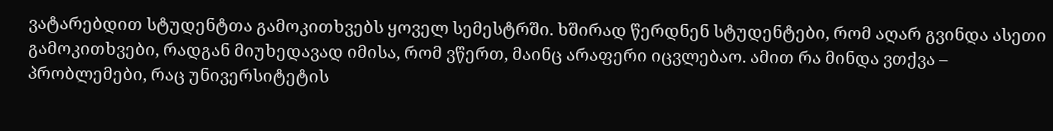ვატარებდით სტუდენტთა გამოკითხვებს ყოველ სემესტრში. ხშირად წერდნენ სტუდენტები, რომ აღარ გვინდა ასეთი გამოკითხვები, რადგან მიუხედავად იმისა, რომ ვწერთ, მაინც არაფერი იცვლებაო. ამით რა მინდა ვთქვა – პრობლემები, რაც უნივერსიტეტის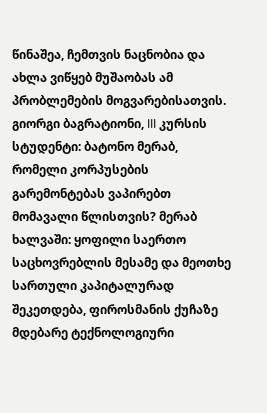წინაშეა, ჩემთვის ნაცნობია და ახლა ვიწყებ მუშაობას ამ პრობლემების მოგვარებისათვის.
გიორგი ბაგრატიონი, III კურსის სტუდენტი: ბატონო მერაბ, რომელი კორპუსების გარემონტებას ვაპირებთ მომავალი წლისთვის? მერაბ ხალვაში: ყოფილი საერთო საცხოვრებლის მესამე და მეოთხე სართული კაპიტალურად შეკეთდება, ფიროსმანის ქუჩაზე მდებარე ტექნოლოგიური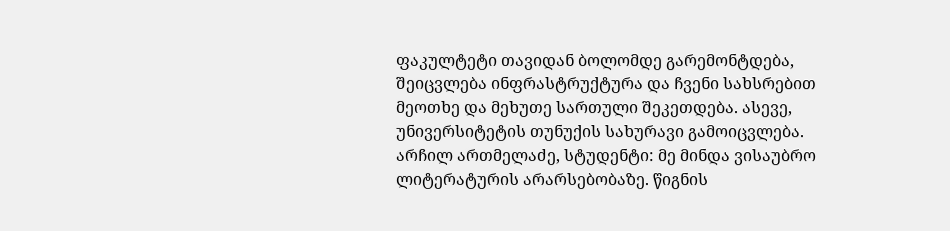ფაკულტეტი თავიდან ბოლომდე გარემონტდება, შეიცვლება ინფრასტრუქტურა და ჩვენი სახსრებით მეოთხე და მეხუთე სართული შეკეთდება. ასევე, უნივერსიტეტის თუნუქის სახურავი გამოიცვლება.
არჩილ ართმელაძე, სტუდენტი: მე მინდა ვისაუბრო ლიტერატურის არარსებობაზე. წიგნის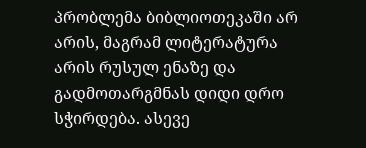პრობლემა ბიბლიოთეკაში არ არის, მაგრამ ლიტერატურა არის რუსულ ენაზე და გადმოთარგმნას დიდი დრო სჭირდება. ასევე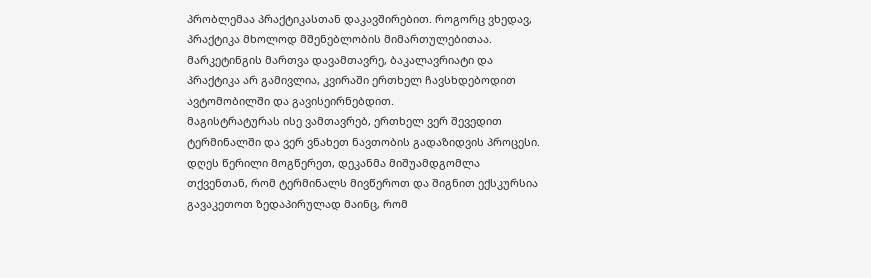პრობლემაა პრაქტიკასთან დაკავშირებით. როგორც ვხედავ, პრაქტიკა მხოლოდ მშენებლობის მიმართულებითაა. მარკეტინგის მართვა დავამთავრე, ბაკალავრიატი და პრაქტიკა არ გამივლია, კვირაში ერთხელ ჩავსხდებოდით ავტომობილში და გავისეირნებდით.
მაგისტრატურას ისე ვამთავრებ, ერთხელ ვერ შევედით ტერმინალში და ვერ ვნახეთ ნავთობის გადაზიდვის პროცესი. დღეს წერილი მოგწერეთ, დეკანმა მიშუამდგომლა თქვენთან, რომ ტერმინალს მივწეროთ და შიგნით ექსკურსია გავაკეთოთ ზედაპირულად მაინც, რომ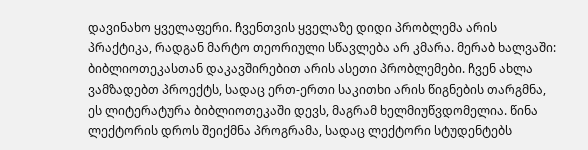დავინახო ყველაფერი. ჩვენთვის ყველაზე დიდი პრობლემა არის პრაქტიკა, რადგან მარტო თეორიული სწავლება არ კმარა. მერაბ ხალვაში: ბიბლიოთეკასთან დაკავშირებით არის ასეთი პრობლემები. ჩვენ ახლა ვამზადებთ პროექტს, სადაც ერთ-ერთი საკითხი არის წიგნების თარგმნა, ეს ლიტერატურა ბიბლიოთეკაში დევს, მაგრამ ხელმიუწვდომელია. წინა ლექტორის დროს შეიქმნა პროგრამა, სადაც ლექტორი სტუდენტებს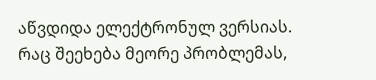აწვდიდა ელექტრონულ ვერსიას. რაც შეეხება მეორე პრობლემას,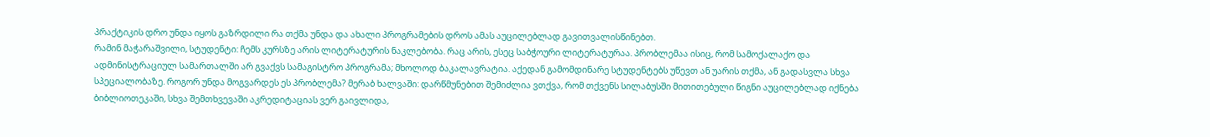პრაქტიკის დრო უნდა იყოს გაზრდილი რა თქმა უნდა და ახალი პროგრამების დროს ამას აუცილებლად გავითვალისწინებთ.
რამინ მაჭარაშვილი, სტუდენტი: ჩემს კურსზე არის ლიტერატურის ნაკლებობა. რაც არის, ესეც საბჭოური ლიტერატურაა. პრობლემაა ისიც, რომ სამოქალაქო და ადმინისტრაციულ სამართალში არ გვაქვს სამაგისტრო პროგრამა; მხოლოდ ბაკალავრატია. აქედან გამომდინარე სტუდენტებს უწევთ ან უარის თქმა, ან გადასვლა სხვა სპეციალობაზე. როგორ უნდა მოგვარდეს ეს პრობლემა? მერაბ ხალვაში: დარწმუნებით შემიძლია ვთქვა, რომ თქვენს სილაბუსში მითითებული წიგნი აუცილებლად იქნება ბიბლიოთეკაში, სხვა შემთხვევაში აკრედიტაციას ვერ გაივლიდა,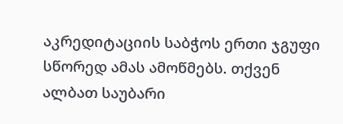აკრედიტაციის საბჭოს ერთი ჯგუფი სწორედ ამას ამოწმებს. თქვენ ალბათ საუბარი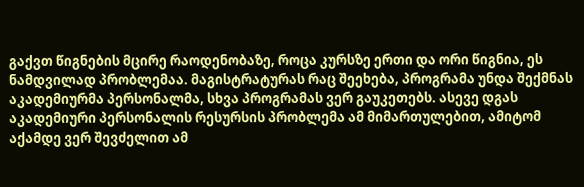გაქვთ წიგნების მცირე რაოდენობაზე, როცა კურსზე ერთი და ორი წიგნია, ეს ნამდვილად პრობლემაა. მაგისტრატურას რაც შეეხება, პროგრამა უნდა შექმნას აკადემიურმა პერსონალმა, სხვა პროგრამას ვერ გაუკეთებს. ასევე დგას აკადემიური პერსონალის რესურსის პრობლემა ამ მიმართულებით, ამიტომ აქამდე ვერ შევძელით ამ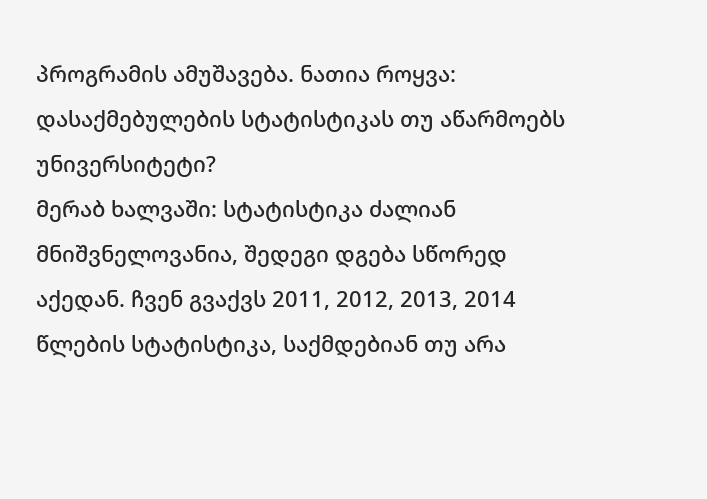პროგრამის ამუშავება. ნათია როყვა: დასაქმებულების სტატისტიკას თუ აწარმოებს უნივერსიტეტი?
მერაბ ხალვაში: სტატისტიკა ძალიან მნიშვნელოვანია, შედეგი დგება სწორედ აქედან. ჩვენ გვაქვს 2011, 2012, 2013, 2014 წლების სტატისტიკა, საქმდებიან თუ არა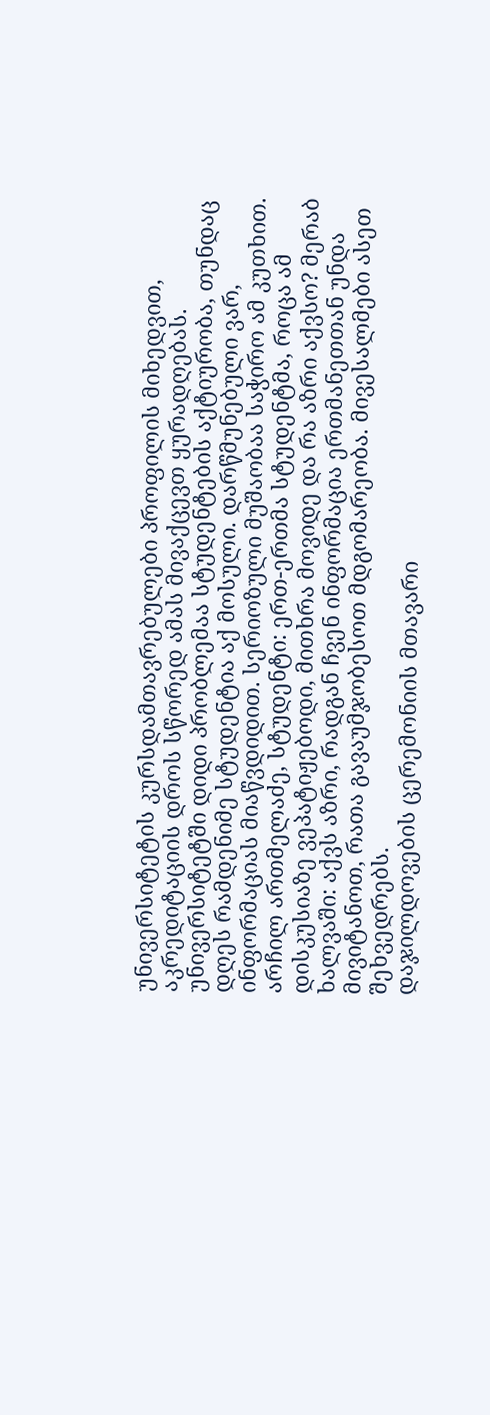უნივერსიტეტის კურსდამთავრებულები პროფილის მიხედვით, აკრედიტაციის დროს სწორედ ამას მივაქცევთ ყურადღებას.
უნივერსიტეტში დიდი პრობლემაა სტუდენტების აქტიურობა, თუნდაც დღეს რამდენიმე სტუდენტია აქ მოსული. დარწმუნებული ვარ, ინფორმაციას მიაწვდიდით. სერიოზული მუშაობაა საჭირო ამ კუთხით. არჩილ ართმელაძე, სტუდენტი: ერთ-ერთმა სტუდენტმა, როცა ამ დისკუსიაზე ვეპატიჟებოდი, მითხრა მოვიდე და რა აზრი აქვსო? მერაბ ხალვაში: აქვს აზრი, რადგან ჩვენ ინფორმაცია ერთმანეთთან უნდა მივიტანოთ, რათა გავაუმჯობესოთ მდგომარეობა. მივესალმები ასეთ შეხვედრებს.
დაჯილდოვების ცერემონიის მთავარი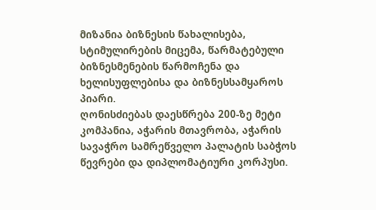მიზანია ბიზნესის წახალისება, სტიმულირების მიცემა, წარმატებული ბიზნესმენების წარმოჩენა და ხელისუფლებისა და ბიზნესსამყაროს პიარი.
ღონისძიებას დაესწრება 200-ზე მეტი კომპანია, აჭარის მთავრობა, აჭარის სავაჭრო სამრეწველო პალატის საბჭოს წევრები და დიპლომატიური კორპუსი.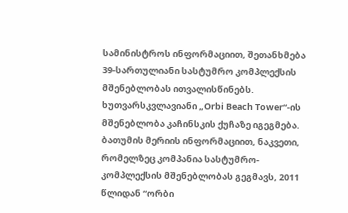სამინისტროს ინფორმაციით, შეთანხმება 39-სართულიანი სასტუმრო კომპლექსის მშენებლობას ითვალისწინებს. ხუთვარსკვლავიანი „Orbi Beach Tower“-ის მშენებლობა კაჩინსკის ქუჩაზე იგეგმება.
ბათუმის მერიის ინფორმაციით, ნაკვეთი, რომელზეც კომპანია სასტუმრო-კომპლექსის მშენებლობას გეგმავს, 2011 წლიდან “ორბი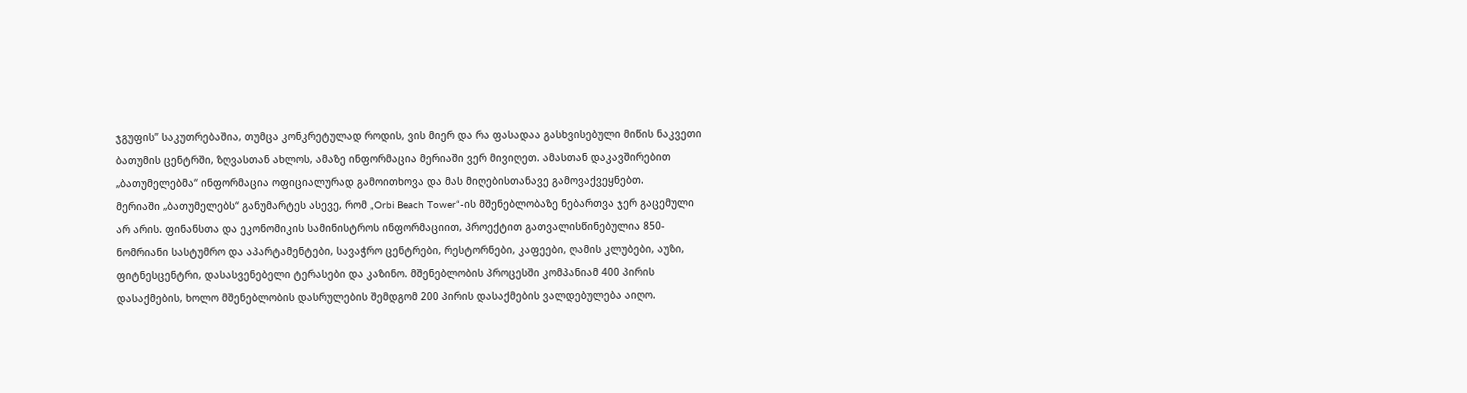ჯგუფის” საკუთრებაშია, თუმცა კონკრეტულად როდის, ვის მიერ და რა ფასადაა გასხვისებული მიწის ნაკვეთი ბათუმის ცენტრში, ზღვასთან ახლოს, ამაზე ინფორმაცია მერიაში ვერ მივიღეთ. ამასთან დაკავშირებით „ბათუმელებმა“ ინფორმაცია ოფიციალურად გამოითხოვა და მას მიღებისთანავე გამოვაქვეყნებთ.
მერიაში „ბათუმელებს“ განუმარტეს ასევე, რომ „Orbi Beach Tower“-ის მშენებლობაზე ნებართვა ჯერ გაცემული არ არის. ფინანსთა და ეკონომიკის სამინისტროს ინფორმაციით, პროექტით გათვალისწინებულია 850-ნომრიანი სასტუმრო და აპარტამენტები, სავაჭრო ცენტრები, რესტორნები, კაფეები, ღამის კლუბები, აუზი, ფიტნესცენტრი, დასასვენებელი ტერასები და კაზინო. მშენებლობის პროცესში კომპანიამ 400 პირის დასაქმების, ხოლო მშენებლობის დასრულების შემდგომ 200 პირის დასაქმების ვალდებულება აიღო.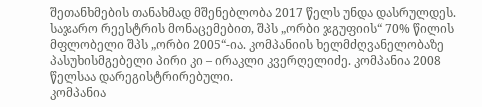შეთანხმების თანახმად მშენებლობა 2017 წელს უნდა დასრულდეს.
საჯარო რეესტრის მონაცემებით, შპს „ორბი ჯგუფიის“ 70% წილის მფლობელი შპს „ორბი 2005“-ია. კომპანიის ხელმძღვანელობაზე პასუხისმგებელი პირი კი – ირაკლი კვერღელიძე. კომპანია 2008 წელსაა დარეგისტრირებული.
კომპანია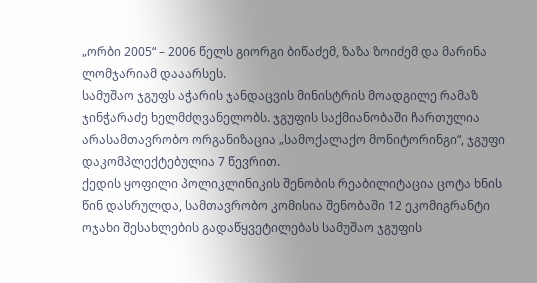„ორბი 2005“ – 2006 წელს გიორგი ბიწაძემ, ზაზა ზოიძემ და მარინა ლომჯარიამ დააარსეს.
სამუშაო ჯგუფს აჭარის ჯანდაცვის მინისტრის მოადგილე რამაზ ჯინჭარაძე ხელმძღვანელობს. ჯგუფის საქმიანობაში ჩართულია არასამთავრობო ორგანიზაცია „სამოქალაქო მონიტორინგი“, ჯგუფი დაკომპლექტებულია 7 წევრით.
ქედის ყოფილი პოლიკლინიკის შენობის რეაბილიტაცია ცოტა ხნის წინ დასრულდა, სამთავრობო კომისია შენობაში 12 ეკომიგრანტი ოჯახი შესახლების გადაწყვეტილებას სამუშაო ჯგუფის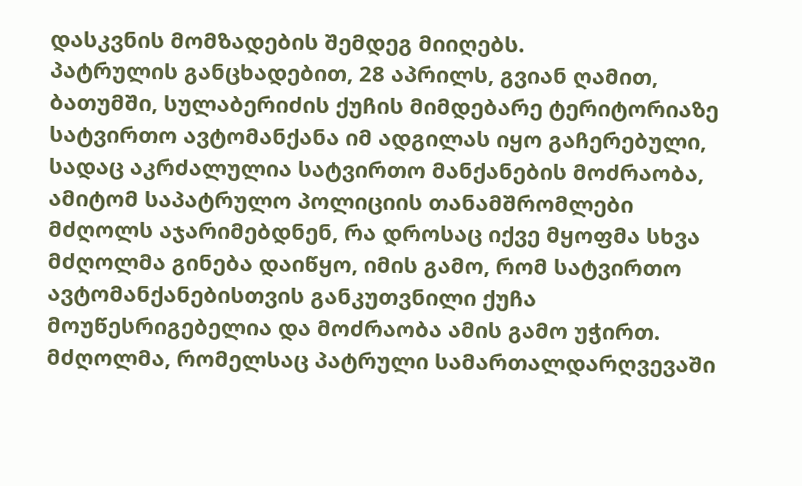დასკვნის მომზადების შემდეგ მიიღებს.
პატრულის განცხადებით, 28 აპრილს, გვიან ღამით, ბათუმში, სულაბერიძის ქუჩის მიმდებარე ტერიტორიაზე სატვირთო ავტომანქანა იმ ადგილას იყო გაჩერებული, სადაც აკრძალულია სატვირთო მანქანების მოძრაობა, ამიტომ საპატრულო პოლიციის თანამშრომლები მძღოლს აჯარიმებდნენ, რა დროსაც იქვე მყოფმა სხვა მძღოლმა გინება დაიწყო, იმის გამო, რომ სატვირთო ავტომანქანებისთვის განკუთვნილი ქუჩა მოუწესრიგებელია და მოძრაობა ამის გამო უჭირთ.
მძღოლმა, რომელსაც პატრული სამართალდარღვევაში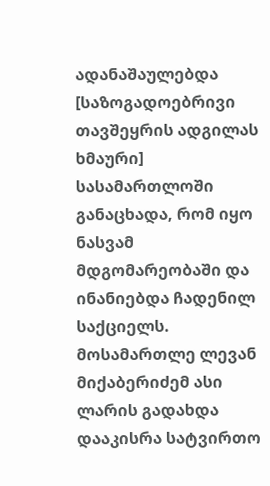ადანაშაულებდა [საზოგადოებრივი თავშეყრის ადგილას ხმაური] სასამართლოში განაცხადა, რომ იყო ნასვამ მდგომარეობაში და ინანიებდა ჩადენილ საქციელს.
მოსამართლე ლევან მიქაბერიძემ ასი ლარის გადახდა დააკისრა სატვირთო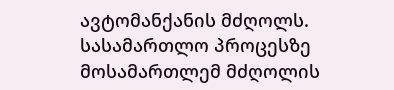ავტომანქანის მძღოლს. სასამართლო პროცესზე მოსამართლემ მძღოლის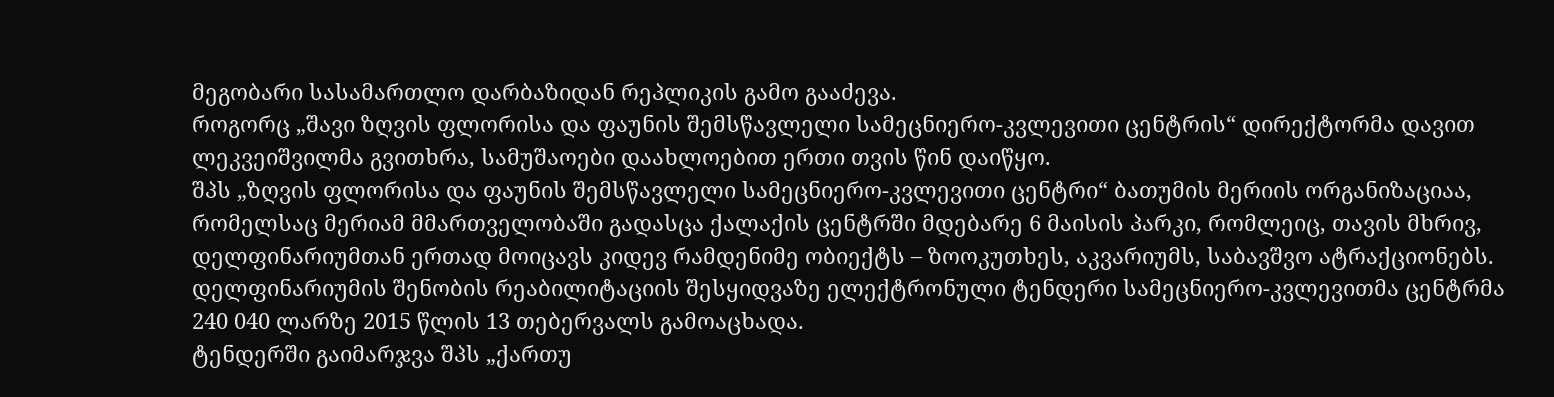მეგობარი სასამართლო დარბაზიდან რეპლიკის გამო გააძევა.
როგორც „შავი ზღვის ფლორისა და ფაუნის შემსწავლელი სამეცნიერო-კვლევითი ცენტრის“ დირექტორმა დავით ლეკვეიშვილმა გვითხრა, სამუშაოები დაახლოებით ერთი თვის წინ დაიწყო.
შპს „ზღვის ფლორისა და ფაუნის შემსწავლელი სამეცნიერო-კვლევითი ცენტრი“ ბათუმის მერიის ორგანიზაციაა, რომელსაც მერიამ მმართველობაში გადასცა ქალაქის ცენტრში მდებარე 6 მაისის პარკი, რომლეიც, თავის მხრივ, დელფინარიუმთან ერთად მოიცავს კიდევ რამდენიმე ობიექტს – ზოოკუთხეს, აკვარიუმს, საბავშვო ატრაქციონებს.
დელფინარიუმის შენობის რეაბილიტაციის შესყიდვაზე ელექტრონული ტენდერი სამეცნიერო-კვლევითმა ცენტრმა 240 040 ლარზე 2015 წლის 13 თებერვალს გამოაცხადა.
ტენდერში გაიმარჯვა შპს „ქართუ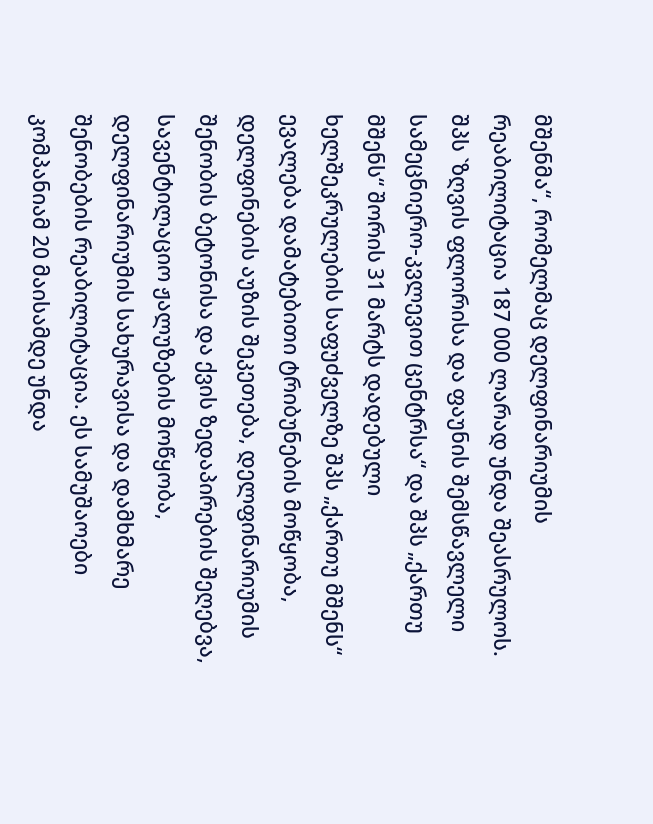მშენმა“, რომელმაც დელფინარიუმის რეაბილიტაცია 187 000 ლარად უნდა შეასრულოს. შპს `ზღვის ფლორისა და ფაუნის შემსწავლელი სამეცნიერო-კვლევით ცენტრსა“ და შპს „ქართუ მშენს“ შორის 31 მარტს დადებული ხელშეკრულების საფუძველზე შპს „ქართუ მშენს“ ევალება დამატებითი ტრიბუნების მოწყობა, დელფინების აუზის შეკეთება, დელფინარიუმის შენობის ბეტონისა და ქვის ზედაპირების შეღებვა, სავენტილაციო ჟალუზების მოწყობა, დელფინარიუმის სახურავისა და დამხმარე შენობების რეაბილიტაცია. ეს სამუშაოები კომპანიამ 20 მაისამდე უნდა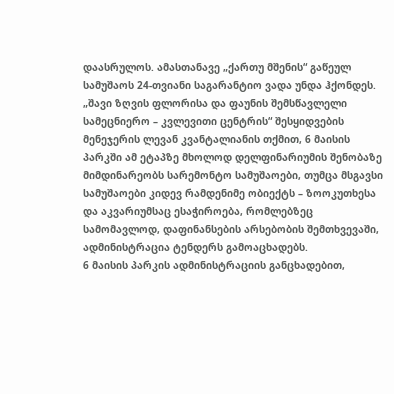დაასრულოს. ამასთანავე „ქართუ მშენის“ გაწეულ სამუშაოს 24-თვიანი საგარანტიო ვადა უნდა ჰქონდეს.
„შავი ზღვის ფლორისა და ფაუნის შემსწავლელი სამეცნიერო – კვლევითი ცენტრის“ შესყიდვების მენეჯერის ლევან კვანტალიანის თქმით, 6 მაისის პარკში ამ ეტაპზე მხოლოდ დელფინარიუმის შენობაზე მიმდინარეობს სარემონტო სამუშაოები, თუმცა მსგავსი სამუშაოები კიდევ რამდენიმე ობიექტს – ზოოკუთხესა და აკვარიუმსაც ესაჭიროება, რომლებზეც სამომავლოდ, დაფინანსების არსებობის შემთხვევაში, ადმინისტრაცია ტენდერს გამოაცხადებს.
6 მაისის პარკის ადმინისტრაციის განცხადებით,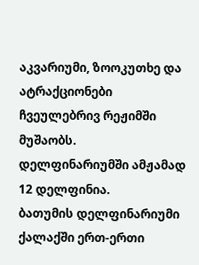აკვარიუმი, ზოოკუთხე და ატრაქციონები ჩვეულებრივ რეჟიმში მუშაობს.
დელფინარიუმში ამჟამად 12 დელფინია.
ბათუმის დელფინარიუმი ქალაქში ერთ-ერთი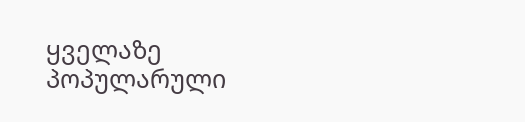ყველაზე პოპულარული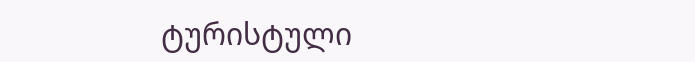ტურისტული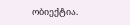ობიექტია.